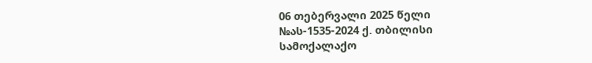06 თებერვალი 2025 წელი
№ას-1535-2024 ქ. თბილისი
სამოქალაქო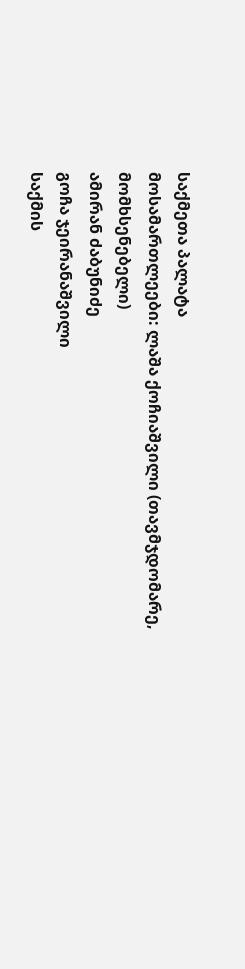საქმეთა პალატა
მოსამართლეები: ლაშა ქოჩიაშვილი (თავმჯდომარე, მომხსენებელი)
ამირან ძაბუნიძე
გოჩა ჯეირანაშვილი
საქმის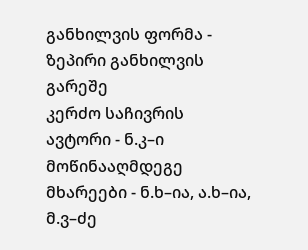განხილვის ფორმა - ზეპირი განხილვის გარეშე
კერძო საჩივრის ავტორი - ნ.კ–ი
მოწინააღმდეგე მხარეები - ნ.ხ–ია, ა.ხ–ია, მ.ვ–ძე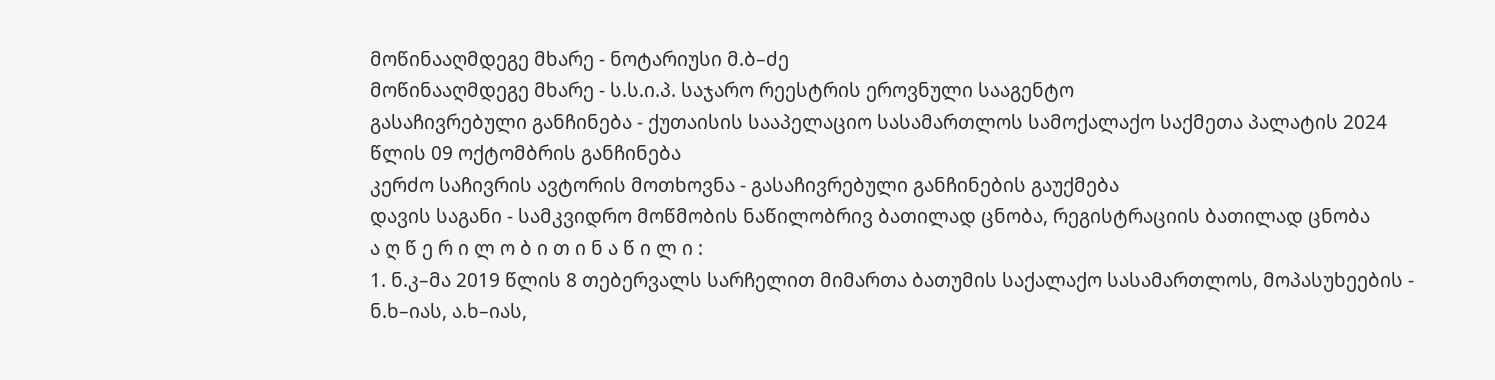მოწინააღმდეგე მხარე - ნოტარიუსი მ.ბ–ძე
მოწინააღმდეგე მხარე - ს.ს.ი.პ. საჯარო რეესტრის ეროვნული სააგენტო
გასაჩივრებული განჩინება - ქუთაისის სააპელაციო სასამართლოს სამოქალაქო საქმეთა პალატის 2024 წლის 09 ოქტომბრის განჩინება
კერძო საჩივრის ავტორის მოთხოვნა - გასაჩივრებული განჩინების გაუქმება
დავის საგანი - სამკვიდრო მოწმობის ნაწილობრივ ბათილად ცნობა, რეგისტრაციის ბათილად ცნობა
ა ღ წ ე რ ი ლ ო ბ ი თ ი ნ ა წ ი ლ ი :
1. ნ.კ–მა 2019 წლის 8 თებერვალს სარჩელით მიმართა ბათუმის საქალაქო სასამართლოს, მოპასუხეების - ნ.ხ–იას, ა.ხ–იას,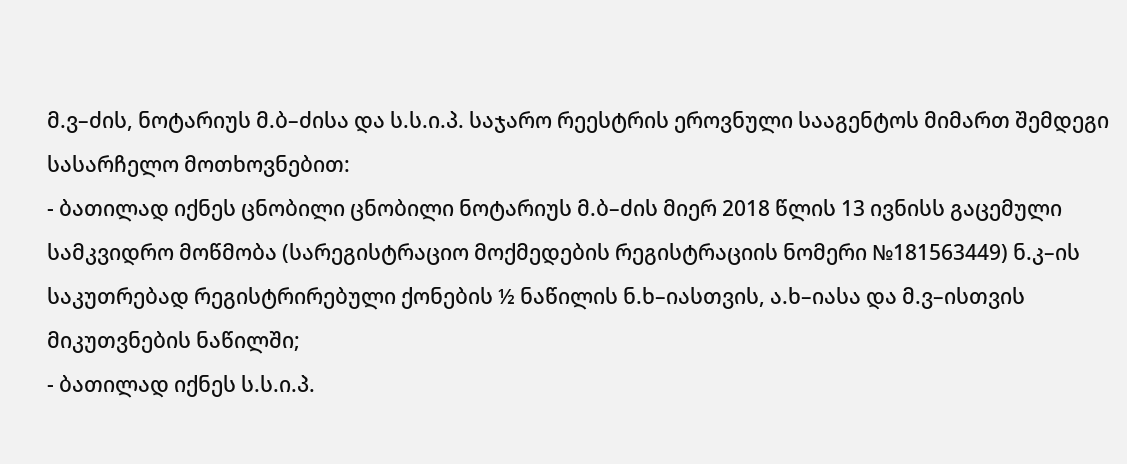მ.ვ–ძის, ნოტარიუს მ.ბ–ძისა და ს.ს.ი.პ. საჯარო რეესტრის ეროვნული სააგენტოს მიმართ შემდეგი სასარჩელო მოთხოვნებით:
- ბათილად იქნეს ცნობილი ცნობილი ნოტარიუს მ.ბ–ძის მიერ 2018 წლის 13 ივნისს გაცემული სამკვიდრო მოწმობა (სარეგისტრაციო მოქმედების რეგისტრაციის ნომერი №181563449) ნ.კ–ის საკუთრებად რეგისტრირებული ქონების ½ ნაწილის ნ.ხ–იასთვის, ა.ხ–იასა და მ.ვ–ისთვის მიკუთვნების ნაწილში;
- ბათილად იქნეს ს.ს.ი.პ.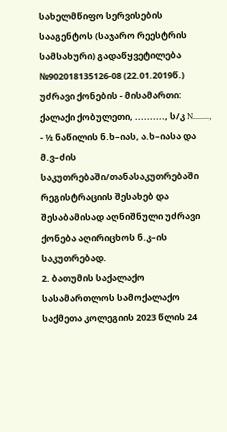სახელმწიფო სერვისების სააგენტოს (საჯარო რეესტრის სამსახური) გადაწყვეტილება №902018135126-08 (22.01.2019წ.) უძრავი ქონების - მისამართი: ქალაქი ქობულეთი, .........., ს/კ N........, - ½ ნაწილის ნ.ხ–იას, ა.ხ–იასა და მ.ვ–ძის საკუთრებაში/თანასაკუთრებაში რეგისტრაციის შესახებ და შესაბამისად აღნიშნული უძრავი ქონება აღირიცხოს ნ.კ–ის საკუთრებად.
2. ბათუმის საქალაქო სასამართლოს სამოქალაქო საქმეთა კოლეგიის 2023 წლის 24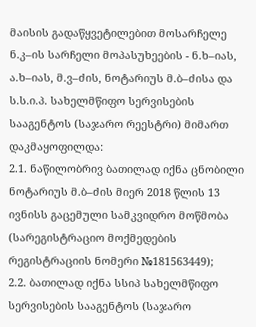მაისის გადაწყვეტილებით მოსარჩელე ნ.კ–ის სარჩელი მოპასუხეების - ნ.ხ–იას, ა.ხ–იას, მ.ვ–ძის, ნოტარიუს მ.ბ–ძისა და ს.ს.ი.პ. სახელმწიფო სერვისების სააგენტოს (საჯარო რეესტრი) მიმართ დაკმაყოფილდა:
2.1. ნაწილობრივ ბათილად იქნა ცნობილი ნოტარიუს მ.ბ–ძის მიერ 2018 წლის 13 ივნისს გაცემული სამკვიდრო მოწმობა (სარეგისტრაციო მოქმედების რეგისტრაციის ნომერი №181563449);
2.2. ბათილად იქნა სსიპ სახელმწიფო სერვისების სააგენტოს (საჯარო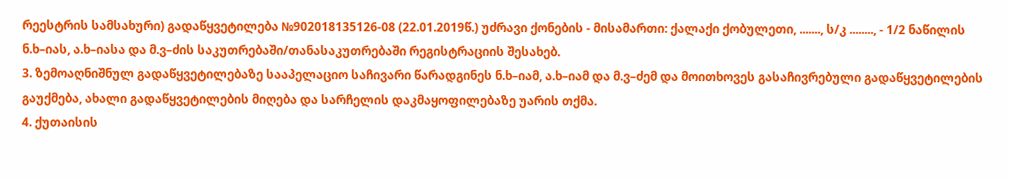რეესტრის სამსახური) გადაწყვეტილება №902018135126-08 (22.01.2019წ.) უძრავი ქონების - მისამართი: ქალაქი ქობულეთი, ......., ს/კ ........, - 1/2 ნაწილის ნ.ხ–იას, ა.ხ–იასა და მ.ვ–ძის საკუთრებაში/თანასაკუთრებაში რეგისტრაციის შესახებ.
3. ზემოაღნიშნულ გადაწყვეტილებაზე სააპელაციო საჩივარი წარადგინეს ნ.ხ–იამ, ა.ხ–იამ და მ.ვ–ძემ და მოითხოვეს გასაჩივრებული გადაწყვეტილების გაუქმება, ახალი გადაწყვეტილების მიღება და სარჩელის დაკმაყოფილებაზე უარის თქმა.
4. ქუთაისის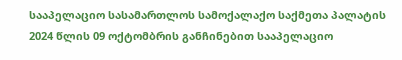სააპელაციო სასამართლოს სამოქალაქო საქმეთა პალატის 2024 წლის 09 ოქტომბრის განჩინებით სააპელაციო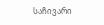საჩივარი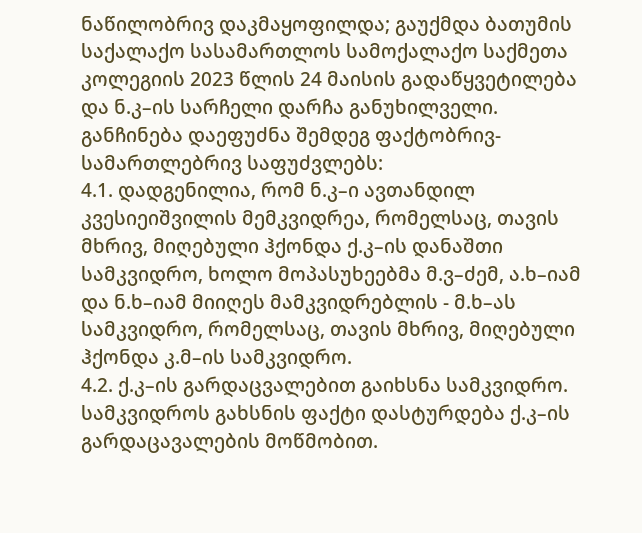ნაწილობრივ დაკმაყოფილდა; გაუქმდა ბათუმის საქალაქო სასამართლოს სამოქალაქო საქმეთა კოლეგიის 2023 წლის 24 მაისის გადაწყვეტილება და ნ.კ–ის სარჩელი დარჩა განუხილველი. განჩინება დაეფუძნა შემდეგ ფაქტობრივ-სამართლებრივ საფუძვლებს:
4.1. დადგენილია, რომ ნ.კ–ი ავთანდილ კვესიეიშვილის მემკვიდრეა, რომელსაც, თავის მხრივ, მიღებული ჰქონდა ქ.კ–ის დანაშთი სამკვიდრო, ხოლო მოპასუხეებმა მ.ვ–ძემ, ა.ხ–იამ და ნ.ხ–იამ მიიღეს მამკვიდრებლის - მ.ხ–ას სამკვიდრო, რომელსაც, თავის მხრივ, მიღებული ჰქონდა კ.მ–ის სამკვიდრო.
4.2. ქ.კ–ის გარდაცვალებით გაიხსნა სამკვიდრო. სამკვიდროს გახსნის ფაქტი დასტურდება ქ.კ–ის გარდაცავალების მოწმობით.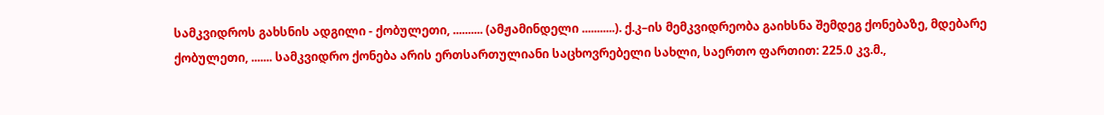სამკვიდროს გახსნის ადგილი - ქობულეთი, .......... (ამჟამინდელი ...........). ქ.კ–ის მემკვიდრეობა გაიხსნა შემდეგ ქონებაზე, მდებარე ქობულეთი, ....... სამკვიდრო ქონება არის ერთსართულიანი საცხოვრებელი სახლი, საერთო ფართით: 225.0 კვ.მ.,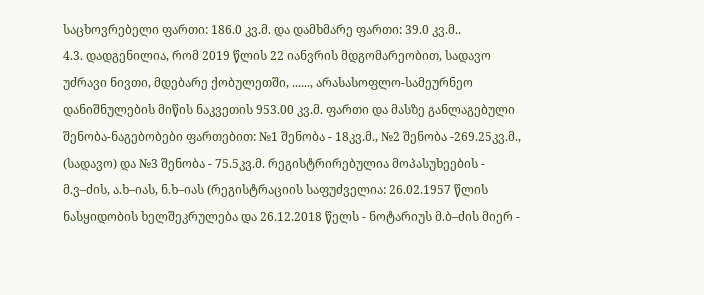საცხოვრებელი ფართი: 186.0 კვ.მ. და დამხმარე ფართი: 39.0 კვ.მ..
4.3. დადგენილია, რომ 2019 წლის 22 იანვრის მდგომარეობით, სადავო უძრავი ნივთი, მდებარე ქობულეთში, ......, არასასოფლო-სამეურნეო დანიშნულების მიწის ნაკვეთის 953.00 კვ.მ. ფართი და მასზე განლაგებული შენობა-ნაგებობები ფართებით: №1 შენობა - 18კვ.მ., №2 შენობა -269.25კვ.მ., (სადავო) და №3 შენობა - 75.5კვ.მ. რეგისტრირებულია მოპასუხეების - მ.ვ–ძის, ა.ხ–იას, ნ.ხ–იას (რეგისტრაციის საფუძველია: 26.02.1957 წლის ნასყიდობის ხელშეკრულება და 26.12.2018 წელს - ნოტარიუს მ.ბ–ძის მიერ -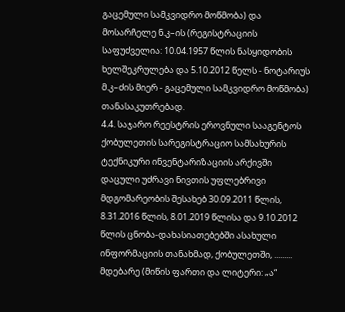გაცემული სამკვიდრო მოწმობა) და მოსარჩელე ნ.კ–ის (რეგისტრაციის საფუძველია: 10.04.1957 წლის ნასყიდობის ხელშეკრულება და 5.10.2012 წელს - ნოტარიუს მ.კ–ძის მიერ - გაცემული სამკვიდრო მოწმობა) თანასაკუთრებად.
4.4. საჯარო რეესტრის ეროვნული სააგენტოს ქობულეთის სარეგისტრაციო სამსახურის ტექნიკური ინვენტარიზაციის არქივში დაცული უძრავი ნივთის უფლებრივი მდგომარეობის შესახებ 30.09.2011 წლის, 8.31.2016 წლის, 8.01.2019 წლისა და 9.10.2012 წლის ცნობა-დახასიათებებში ასახული ინფორმაციის თანახმად, ქობულეთში, ......... მდებარე (მიწის ფართი და ლიტერი: „ა“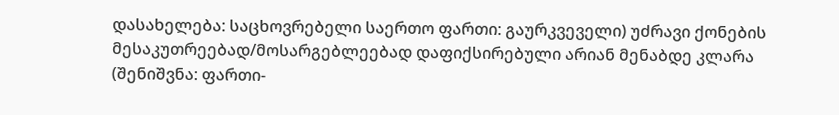დასახელება: საცხოვრებელი საერთო ფართი: გაურკვეველი) უძრავი ქონების მესაკუთრეებად/მოსარგებლეებად დაფიქსირებული არიან მენაბდე კლარა (შენიშვნა: ფართი-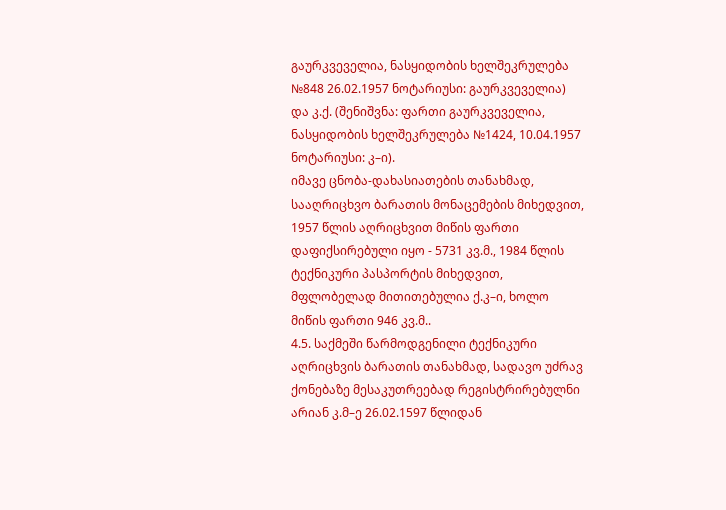გაურკვეველია, ნასყიდობის ხელშეკრულება №848 26.02.1957 ნოტარიუსი: გაურკვეველია) და კ.ქ. (შენიშვნა: ფართი გაურკვეველია, ნასყიდობის ხელშეკრულება №1424, 10.04.1957 ნოტარიუსი: კ–ი).
იმავე ცნობა-დახასიათების თანახმად, სააღრიცხვო ბარათის მონაცემების მიხედვით, 1957 წლის აღრიცხვით მიწის ფართი დაფიქსირებული იყო - 5731 კვ.მ., 1984 წლის ტექნიკური პასპორტის მიხედვით, მფლობელად მითითებულია ქ.კ–ი, ხოლო მიწის ფართი 946 კვ.მ..
4.5. საქმეში წარმოდგენილი ტექნიკური აღრიცხვის ბარათის თანახმად, სადავო უძრავ ქონებაზე მესაკუთრეებად რეგისტრირებულნი არიან კ.მ–ე 26.02.1597 წლიდან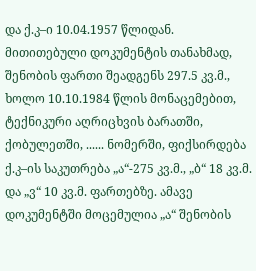და ქ.კ–ი 10.04.1957 წლიდან. მითითებული დოკუმენტის თანახმად, შენობის ფართი შეადგენს 297.5 კვ.მ., ხოლო 10.10.1984 წლის მონაცემებით, ტექნიკური აღრიცხვის ბარათში, ქობულეთში, ...... ნომერში, ფიქსირდება ქ.კ–ის საკუთრება „ა“-275 კვ.მ., „ბ“ 18 კვ.მ. და „ვ“ 10 კვ.მ. ფართებზე. ამავე დოკუმენტში მოცემულია „ა“ შენობის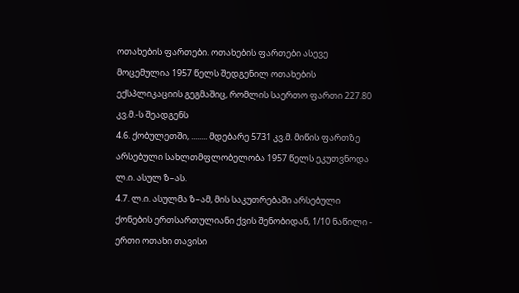ოთახების ფართები. ოთახების ფართები ასევე მოცემულია 1957 წელს შედგენილ ოთახების ექსპლიკაციის გეგმაშიც, რომლის საერთო ფართი 227.80 კვ.მ.-ს შეადგენს
4.6. ქობულეთში, ........ მდებარე 5731 კვ.მ. მიწის ფართზე არსებული სახლთმფლობელობა 1957 წელს ეკუთვნოდა ლ.ი. ასულ ზ–ას.
4.7. ლ.ი. ასულმა ზ–ამ, მის საკუთრებაში არსებული ქონების ერთსართულიანი ქვის შენობიდან, 1/10 ნაწილი - ერთი ოთახი თავისი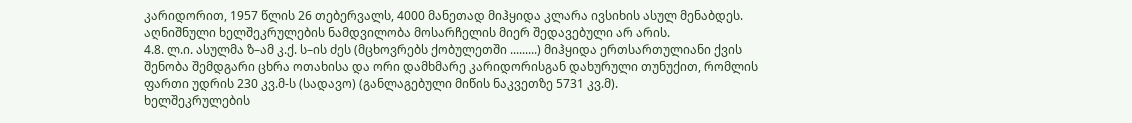კარიდორით, 1957 წლის 26 თებერვალს, 4000 მანეთად მიჰყიდა კლარა ივსიხის ასულ მენაბდეს. აღნიშნული ხელშეკრულების ნამდვილობა მოსარჩელის მიერ შედავებული არ არის.
4.8. ლ.ი. ასულმა ზ–ამ კ.ქ. ს–ის ძეს (მცხოვრებს ქობულეთში .........) მიჰყიდა ერთსართულიანი ქვის შენობა შემდგარი ცხრა ოთახისა და ორი დამხმარე კარიდორისგან დახურული თუნუქით, რომლის ფართი უდრის 230 კვ.მ-ს (სადავო) (განლაგებული მიწის ნაკვეთზე 5731 კვ.მ).
ხელშეკრულების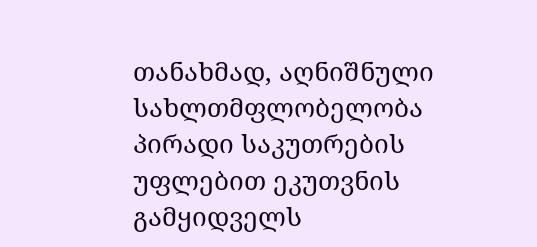თანახმად, აღნიშნული სახლთმფლობელობა პირადი საკუთრების უფლებით ეკუთვნის გამყიდველს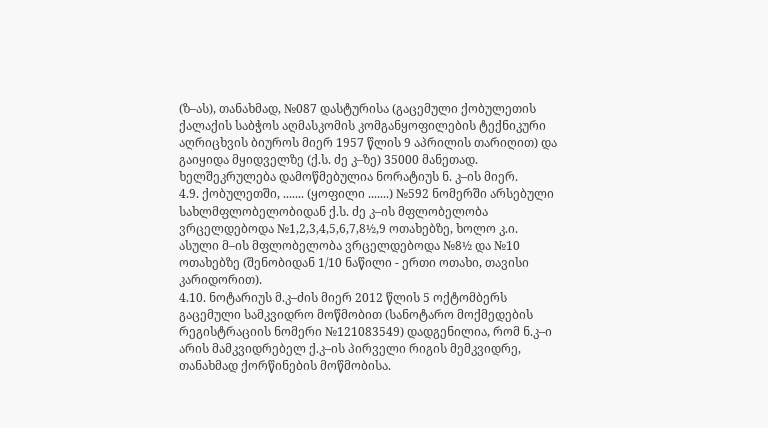(ზ–ას), თანახმად, №087 დასტურისა (გაცემული ქობულეთის ქალაქის საბჭოს აღმასკომის კომგანყოფილების ტექნიკური აღრიცხვის ბიუროს მიერ 1957 წლის 9 აპრილის თარიღით) და გაიყიდა მყიდველზე (ქ.ს. ძე კ–ზე) 35000 მანეთად. ხელშეკრულება დამოწმებულია ნორატიუს ნ. კ–ის მიერ.
4.9. ქობულეთში, ....... (ყოფილი .......) №592 ნომერში არსებული სახლმფლობელობიდან ქ.ს. ძე კ–ის მფლობელობა ვრცელდებოდა №1,2,3,4,5,6,7,8½,9 ოთახებზე, ხოლო კ.ი. ასული მ–ის მფლობელობა ვრცელდებოდა №8½ და №10 ოთახებზე (შენობიდან 1/10 ნაწილი - ერთი ოთახი, თავისი კარიდორით).
4.10. ნოტარიუს მ.კ–ძის მიერ 2012 წლის 5 ოქტომბერს გაცემული სამკვიდრო მოწმობით (სანოტარო მოქმედების რეგისტრაციის ნომერი №121083549) დადგენილია, რომ ნ.კ–ი არის მამკვიდრებელ ქ.კ–ის პირველი რიგის მემკვიდრე, თანახმად ქორწინების მოწმობისა.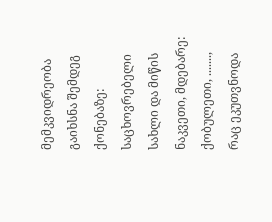მემკვიდრეობა გაიხსნა შემდეგ ქონებაზე: საცხოვრებელი სახლი და მიწის ნაკვეთი, მდებარე: ქობულეთი, ......., რაც ეკუთვნოდა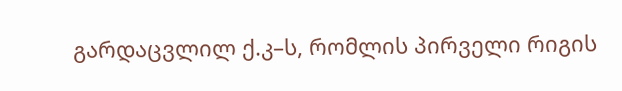გარდაცვლილ ქ.კ–ს, რომლის პირველი რიგის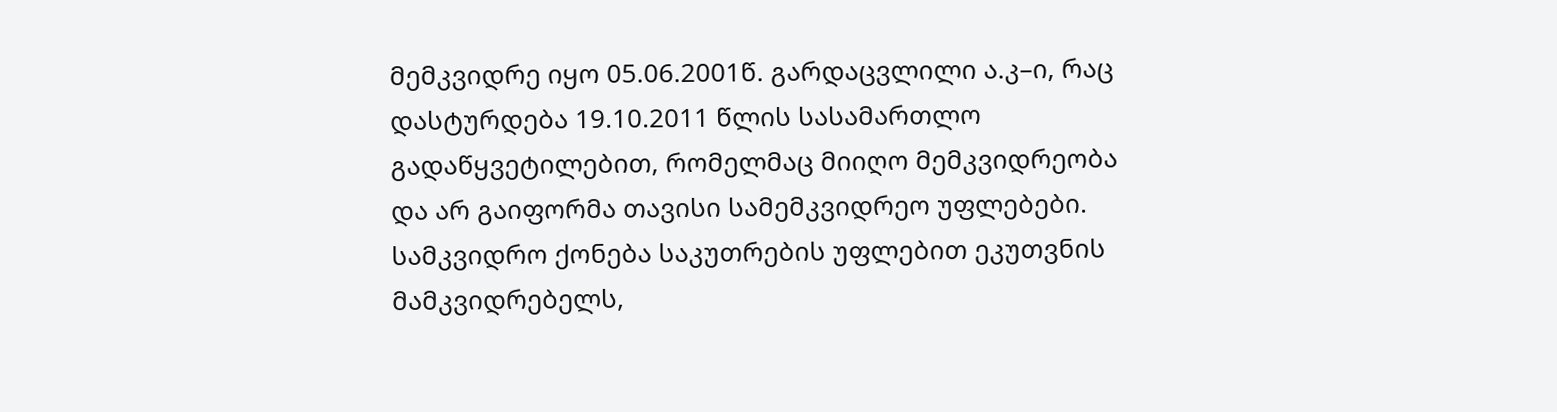მემკვიდრე იყო 05.06.2001წ. გარდაცვლილი ა.კ–ი, რაც დასტურდება 19.10.2011 წლის სასამართლო გადაწყვეტილებით, რომელმაც მიიღო მემკვიდრეობა და არ გაიფორმა თავისი სამემკვიდრეო უფლებები. სამკვიდრო ქონება საკუთრების უფლებით ეკუთვნის მამკვიდრებელს,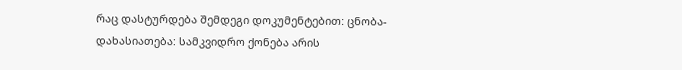რაც დასტურდება შემდეგი დოკუმენტებით: ცნობა-დახასიათება: სამკვიდრო ქონება არის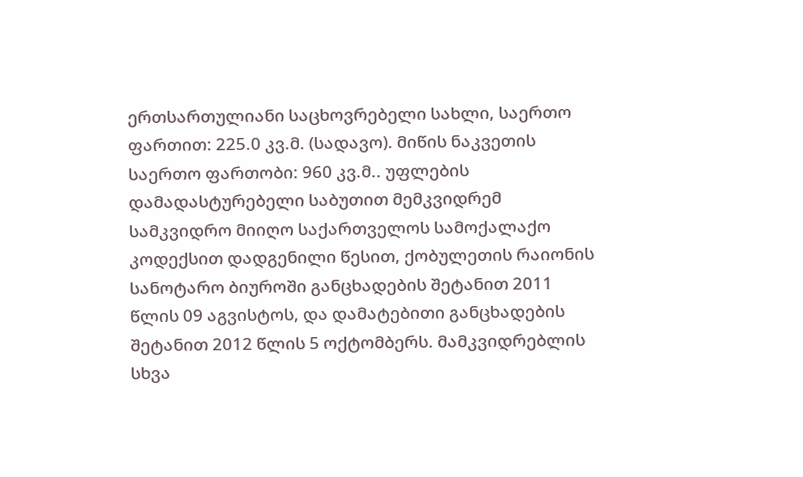ერთსართულიანი საცხოვრებელი სახლი, საერთო ფართით: 225.0 კვ.მ. (სადავო). მიწის ნაკვეთის საერთო ფართობი: 960 კვ.მ.. უფლების დამადასტურებელი საბუთით მემკვიდრემ სამკვიდრო მიიღო საქართველოს სამოქალაქო კოდექსით დადგენილი წესით, ქობულეთის რაიონის სანოტარო ბიუროში განცხადების შეტანით 2011 წლის 09 აგვისტოს, და დამატებითი განცხადების შეტანით 2012 წლის 5 ოქტომბერს. მამკვიდრებლის სხვა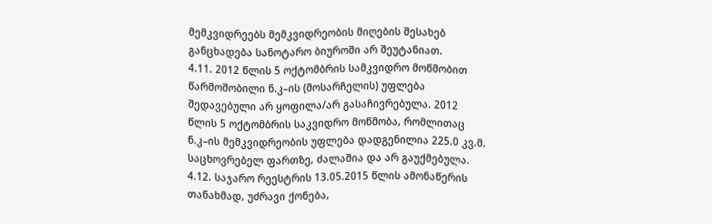მემკვიდრეებს მემკვიდრეობის მიღების შესახებ განცხადება სანოტარო ბიუროში არ შეუტანიათ.
4.11. 2012 წლის 5 ოქტომბრის სამკვიდრო მოწმობით წარმოშობილი ნ.კ–ის (მოსარჩელის) უფლება შედავებული არ ყოფილა/არ გასაჩივრებულა. 2012 წლის 5 ოქტომბრის საკვიდრო მოწმობა, რომლითაც ნ.კ–ის მემკვიდრეობის უფლება დადგენილია 225.0 კვ.მ. საცხოვრებელ ფართზე, ძალაშია და არ გაუქმებულა.
4.12. საჯარო რეესტრის 13.05.2015 წლის ამონაწერის თანახმად, უძრავი ქონება,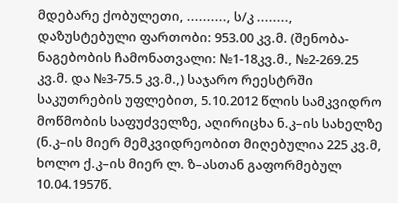მდებარე ქობულეთი, .........., ს/კ ........, დაზუსტებული ფართობი: 953.00 კვ.მ. (შენობა-ნაგებობის ჩამონათვალი: №1-18კვ.მ., №2-269.25 კვ.მ. და №3-75.5 კვ.მ.,) საჯარო რეესტრში საკუთრების უფლებით, 5.10.2012 წლის სამკვიდრო მოწმობის საფუძველზე, აღირიცხა ნ.კ–ის სახელზე (ნ.კ–ის მიერ მემკვიდრეობით მიღებულია 225 კვ.მ, ხოლო ქ.კ–ის მიერ ლ. ზ–ასთან გაფორმებულ 10.04.1957წ.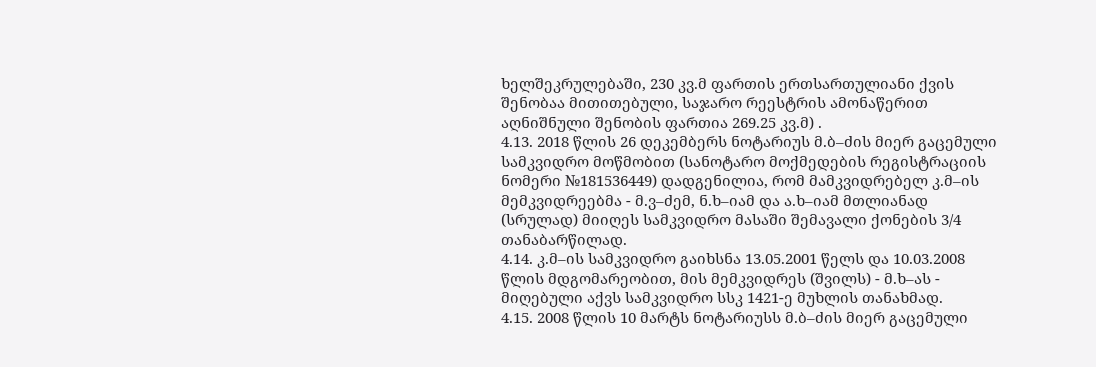ხელშეკრულებაში, 230 კვ.მ ფართის ერთსართულიანი ქვის შენობაა მითითებული, საჯარო რეესტრის ამონაწერით აღნიშნული შენობის ფართია 269.25 კვ.მ) .
4.13. 2018 წლის 26 დეკემბერს ნოტარიუს მ.ბ–ძის მიერ გაცემული სამკვიდრო მოწმობით (სანოტარო მოქმედების რეგისტრაციის ნომერი №181536449) დადგენილია, რომ მამკვიდრებელ კ.მ–ის მემკვიდრეებმა - მ.ვ–ძემ, ნ.ხ–იამ და ა.ხ–იამ მთლიანად (სრულად) მიიღეს სამკვიდრო მასაში შემავალი ქონების 3/4 თანაბარწილად.
4.14. კ.მ–ის სამკვიდრო გაიხსნა 13.05.2001 წელს და 10.03.2008 წლის მდგომარეობით, მის მემკვიდრეს (შვილს) - მ.ხ–ას - მიღებული აქვს სამკვიდრო სსკ 1421-ე მუხლის თანახმად.
4.15. 2008 წლის 10 მარტს ნოტარიუსს მ.ბ–ძის მიერ გაცემული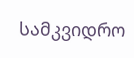სამკვიდრო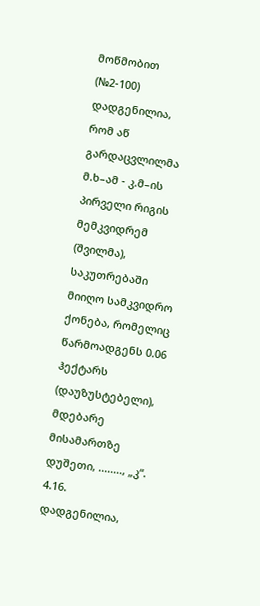მოწმობით (№2-100) დადგენილია, რომ აწ გარდაცვლილმა მ.ხ–ამ - კ.მ–ის პირველი რიგის მემკვიდრემ (შვილმა), საკუთრებაში მიიღო სამკვიდრო ქონება, რომელიც წარმოადგენს 0.06 ჰექტარს (დაუზუსტებელი), მდებარე მისამართზე დუშეთი, ........, „კ“.
4.16. დადგენილია,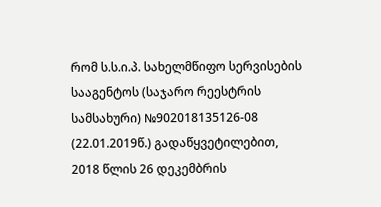რომ ს.ს.ი.პ. სახელმწიფო სერვისების სააგენტოს (საჯარო რეესტრის სამსახური) №902018135126-08 (22.01.2019წ.) გადაწყვეტილებით, 2018 წლის 26 დეკემბრის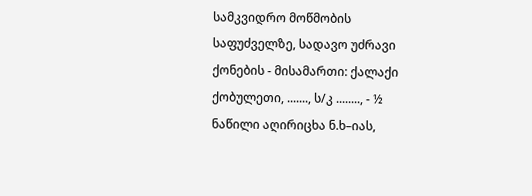სამკვიდრო მოწმობის საფუძველზე, სადავო უძრავი ქონების - მისამართი: ქალაქი ქობულეთი, ......., ს/კ ........, - ½ ნაწილი აღირიცხა ნ.ხ–იას,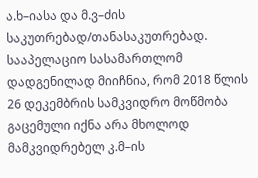ა.ხ–იასა და მ.ვ–ძის საკუთრებად/თანასაკუთრებად.
სააპელაციო სასამართლომ დადგენილად მიიჩნია, რომ 2018 წლის 26 დეკემბრის სამკვიდრო მოწმობა გაცემული იქნა არა მხოლოდ მამკვიდრებელ კ.მ–ის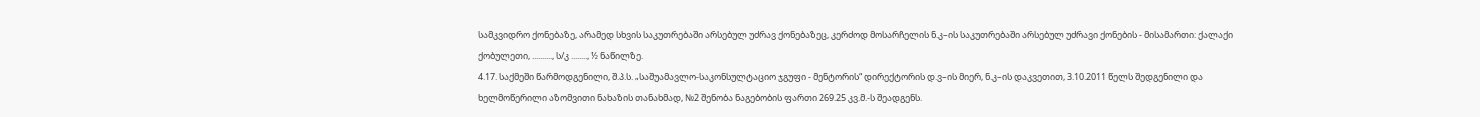სამკვიდრო ქონებაზე, არამედ სხვის საკუთრებაში არსებულ უძრავ ქონებაზეც, კერძოდ მოსარჩელის ნ.კ–ის საკუთრებაში არსებულ უძრავი ქონების - მისამართი: ქალაქი ქობულეთი, .........., ს/კ ........, ½ ნაწილზე.
4.17. საქმეში წარმოდგენილი, შ.პ.ს. „საშუამავლო-საკონსულტაციო ჯგუფი - მენტორის“ დირექტორის დ.ვ–ის მიერ, ნ.კ–ის დაკვეთით, 3.10.2011 წელს შედგენილი და ხელმოწერილი აზომვითი ნახაზის თანახმად, №2 შენობა ნაგებობის ფართი 269.25 კვ.მ.-ს შეადგენს.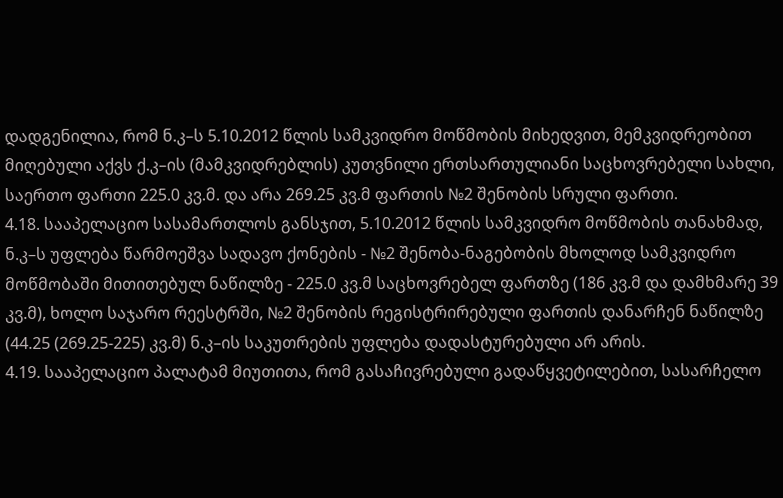დადგენილია, რომ ნ.კ–ს 5.10.2012 წლის სამკვიდრო მოწმობის მიხედვით, მემკვიდრეობით მიღებული აქვს ქ.კ–ის (მამკვიდრებლის) კუთვნილი ერთსართულიანი საცხოვრებელი სახლი, საერთო ფართი 225.0 კვ.მ. და არა 269.25 კვ.მ ფართის №2 შენობის სრული ფართი.
4.18. სააპელაციო სასამართლოს განსჯით, 5.10.2012 წლის სამკვიდრო მოწმობის თანახმად, ნ.კ–ს უფლება წარმოეშვა სადავო ქონების - №2 შენობა-ნაგებობის მხოლოდ სამკვიდრო მოწმობაში მითითებულ ნაწილზე - 225.0 კვ.მ საცხოვრებელ ფართზე (186 კვ.მ და დამხმარე 39 კვ.მ), ხოლო საჯარო რეესტრში, №2 შენობის რეგისტრირებული ფართის დანარჩენ ნაწილზე (44.25 (269.25-225) კვ.მ) ნ.კ–ის საკუთრების უფლება დადასტურებული არ არის.
4.19. სააპელაციო პალატამ მიუთითა, რომ გასაჩივრებული გადაწყვეტილებით, სასარჩელო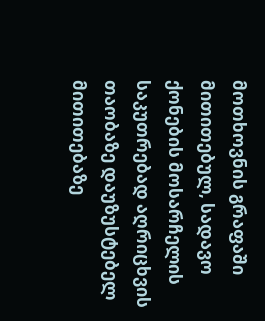მოთხოვნის გრაფაში მითითებულ, სადავო ქონების მოსარჩელის საკუთრებად აღრიცხვის თაობაზე დაუზუსტებელ მითითებაზე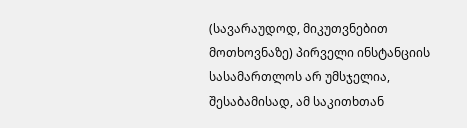(სავარაუდოდ, მიკუთვნებით მოთხოვნაზე) პირველი ინსტანციის სასამართლოს არ უმსჯელია, შესაბამისად, ამ საკითხთან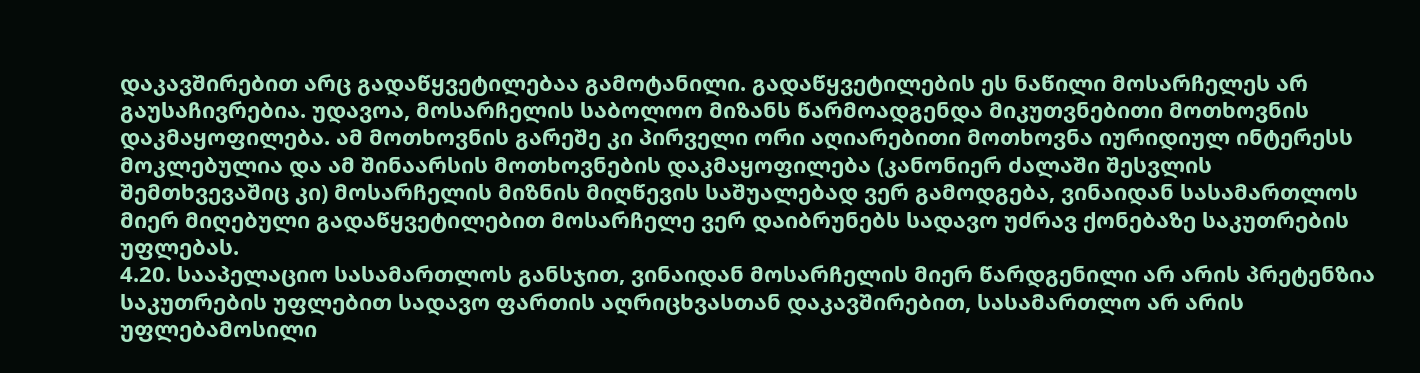დაკავშირებით არც გადაწყვეტილებაა გამოტანილი. გადაწყვეტილების ეს ნაწილი მოსარჩელეს არ გაუსაჩივრებია. უდავოა, მოსარჩელის საბოლოო მიზანს წარმოადგენდა მიკუთვნებითი მოთხოვნის დაკმაყოფილება. ამ მოთხოვნის გარეშე კი პირველი ორი აღიარებითი მოთხოვნა იურიდიულ ინტერესს მოკლებულია და ამ შინაარსის მოთხოვნების დაკმაყოფილება (კანონიერ ძალაში შესვლის შემთხვევაშიც კი) მოსარჩელის მიზნის მიღწევის საშუალებად ვერ გამოდგება, ვინაიდან სასამართლოს მიერ მიღებული გადაწყვეტილებით მოსარჩელე ვერ დაიბრუნებს სადავო უძრავ ქონებაზე საკუთრების უფლებას.
4.20. სააპელაციო სასამართლოს განსჯით, ვინაიდან მოსარჩელის მიერ წარდგენილი არ არის პრეტენზია საკუთრების უფლებით სადავო ფართის აღრიცხვასთან დაკავშირებით, სასამართლო არ არის უფლებამოსილი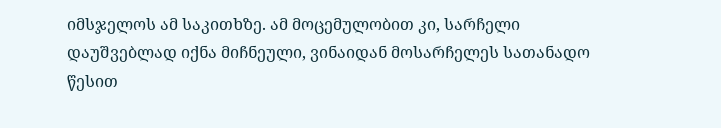იმსჯელოს ამ საკითხზე. ამ მოცემულობით კი, სარჩელი დაუშვებლად იქნა მიჩნეული, ვინაიდან მოსარჩელეს სათანადო წესით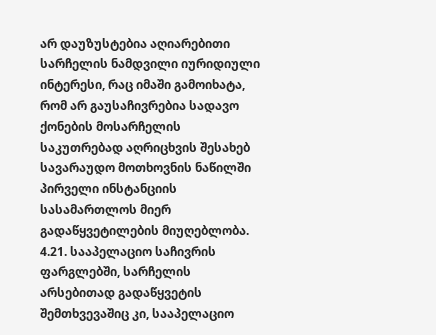არ დაუზუსტებია აღიარებითი სარჩელის ნამდვილი იურიდიული ინტერესი, რაც იმაში გამოიხატა, რომ არ გაუსაჩივრებია სადავო ქონების მოსარჩელის საკუთრებად აღრიცხვის შესახებ სავარაუდო მოთხოვნის ნაწილში პირველი ინსტანციის სასამართლოს მიერ გადაწყვეტილების მიუღებლობა.
4.21. სააპელაციო საჩივრის ფარგლებში, სარჩელის არსებითად გადაწყვეტის შემთხვევაშიც კი, სააპელაციო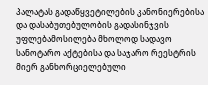პალატას გადაწყვეტილების კანონიერებისა და დასაბუთებულობის გადასინჯვის უფლებამოსილება მხოლოდ სადავო სანოტარო აქტებისა და საჯარო რეესტრის მიერ განხორციელებული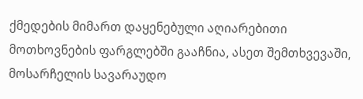ქმედების მიმართ დაყენებული აღიარებითი მოთხოვნების ფარგლებში გააჩნია, ასეთ შემთხვევაში, მოსარჩელის სავარაუდო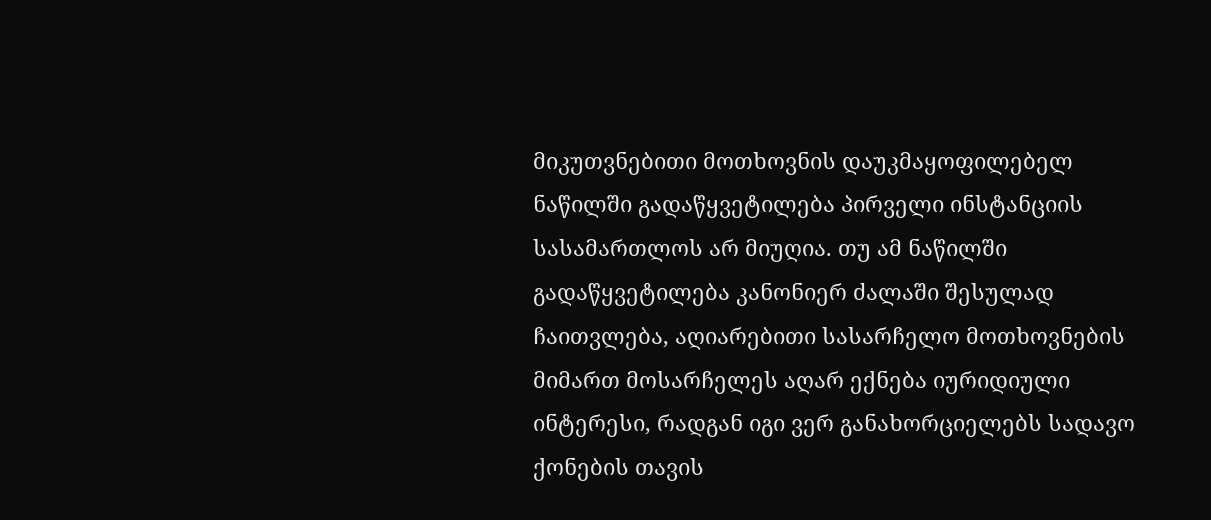მიკუთვნებითი მოთხოვნის დაუკმაყოფილებელ ნაწილში გადაწყვეტილება პირველი ინსტანციის სასამართლოს არ მიუღია. თუ ამ ნაწილში გადაწყვეტილება კანონიერ ძალაში შესულად ჩაითვლება, აღიარებითი სასარჩელო მოთხოვნების მიმართ მოსარჩელეს აღარ ექნება იურიდიული ინტერესი, რადგან იგი ვერ განახორციელებს სადავო ქონების თავის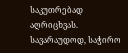საკუთრებად აღრიცხვას. სავარაუდოდ, საჭირო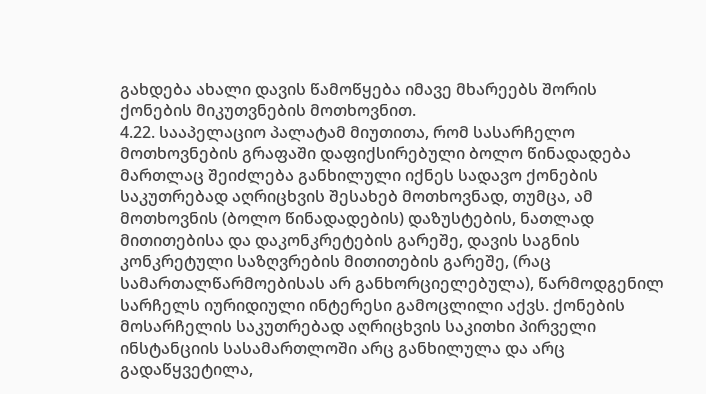გახდება ახალი დავის წამოწყება იმავე მხარეებს შორის ქონების მიკუთვნების მოთხოვნით.
4.22. სააპელაციო პალატამ მიუთითა, რომ სასარჩელო მოთხოვნების გრაფაში დაფიქსირებული ბოლო წინადადება მართლაც შეიძლება განხილული იქნეს სადავო ქონების საკუთრებად აღრიცხვის შესახებ მოთხოვნად, თუმცა, ამ მოთხოვნის (ბოლო წინადადების) დაზუსტების, ნათლად მითითებისა და დაკონკრეტების გარეშე, დავის საგნის კონკრეტული საზღვრების მითითების გარეშე, (რაც სამართალწარმოებისას არ განხორციელებულა), წარმოდგენილ სარჩელს იურიდიული ინტერესი გამოცლილი აქვს. ქონების მოსარჩელის საკუთრებად აღრიცხვის საკითხი პირველი ინსტანციის სასამართლოში არც განხილულა და არც გადაწყვეტილა,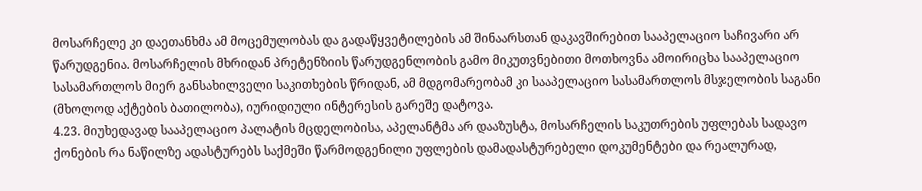მოსარჩელე კი დაეთანხმა ამ მოცემულობას და გადაწყვეტილების ამ შინაარსთან დაკავშირებით სააპელაციო საჩივარი არ წარუდგენია. მოსარჩელის მხრიდან პრეტენზიის წარუდგენლობის გამო მიკუთვნებითი მოთხოვნა ამოირიცხა სააპელაციო სასამართლოს მიერ განსახილველი საკითხების წრიდან, ამ მდგომარეობამ კი სააპელაციო სასამართლოს მსჯელობის საგანი (მხოლოდ აქტების ბათილობა), იურიდიული ინტერესის გარეშე დატოვა.
4.23. მიუხედავად სააპელაციო პალატის მცდელობისა, აპელანტმა არ დააზუსტა, მოსარჩელის საკუთრების უფლებას სადავო ქონების რა ნაწილზე ადასტურებს საქმეში წარმოდგენილი უფლების დამადასტურებელი დოკუმენტები და რეალურად,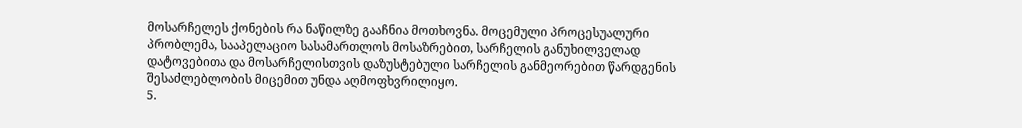მოსარჩელეს ქონების რა ნაწილზე გააჩნია მოთხოვნა. მოცემული პროცესუალური პრობლემა, სააპელაციო სასამართლოს მოსაზრებით, სარჩელის განუხილველად დატოვებითა და მოსარჩელისთვის დაზუსტებული სარჩელის განმეორებით წარდგენის შესაძლებლობის მიცემით უნდა აღმოფხვრილიყო.
5.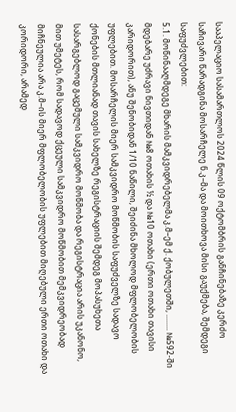სააპელაციო სასამართლოს 2024 წლის 09 ოქტომბრის განჩინებაზე კერძო საჩივარი წარადგინა მოსარჩელე ნ.კ–მა და მოითხოვა მისი გაუქმება, შემდეგი საფუძვლებით:
5.1. მოწინააღმდეგე მხარის მამკვიდრებელმა კ.მ–ემ ქ. ქობულეთში, ........ №592-ში მდებარე უძრავი ნივთიდან №8 ოთახის ½ და №10 ოთახი (ერთი ოთახი თავისი კარიდორით), ანუ შენობიდან 1/10 ნაწილი, შეიძინა მხოლოდ მფლობელობის უფლებით. მოსარჩელის მიერ სამკვიდრო მოწმობის საფუძველზე სადავო ქონების მთლიანად თავის სახელზე რეგისტრაციის შემდეგ მოპასუხეთა სასარგებლოდ გაცემული სამკვიდრო მოწმობა და რეგისტრაცია არის უკანონო, მით უმეტეს, რომ სადავოდ ქცეული სამკვიდრო მოწმობით მემკვიდრეობად მიჩნეულია არა კ.მ–ის მიერ მფლობელობის უფლებით მიღებული ერთი ოთახი და კორიდორი, არამედ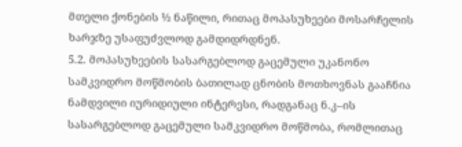მთელი ქონების ½ ნაწილი, რითაც მოპასუხეები მოსარჩელის ხარჯზე უსაფუძვლოდ გამდიდრდნენ.
5.2. მოპასუხეების სასარგებლოდ გაცემული უკანონო სამკვიდრო მოწმობის ბათილად ცნობის მოთხოვნას გააჩნია ნამდვილი იურიდიული ინტერესი, რადგანაც ნ.კ–ის სასარგებლოდ გაცემული სამკვიდრო მოწმობა, რომლითაც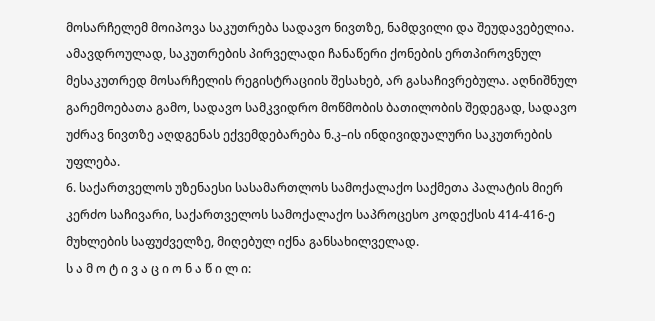მოსარჩელემ მოიპოვა საკუთრება სადავო ნივთზე, ნამდვილი და შეუდავებელია. ამავდროულად, საკუთრების პირველადი ჩანაწერი ქონების ერთპიროვნულ მესაკუთრედ მოსარჩელის რეგისტრაციის შესახებ, არ გასაჩივრებულა. აღნიშნულ გარემოებათა გამო, სადავო სამკვიდრო მოწმობის ბათილობის შედეგად, სადავო უძრავ ნივთზე აღდგენას ექვემდებარება ნ.კ–ის ინდივიდუალური საკუთრების უფლება.
6. საქართველოს უზენაესი სასამართლოს სამოქალაქო საქმეთა პალატის მიერ კერძო საჩივარი, საქართველოს სამოქალაქო საპროცესო კოდექსის 414-416-ე მუხლების საფუძველზე, მიღებულ იქნა განსახილველად.
ს ა მ ო ტ ი ვ ა ც ი ო ნ ა წ ი ლ ი: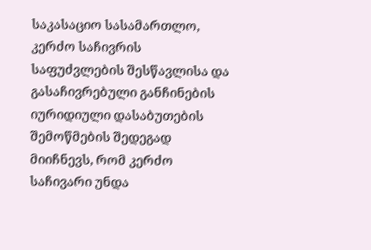საკასაციო სასამართლო, კერძო საჩივრის საფუძვლების შესწავლისა და გასაჩივრებული განჩინების იურიდიული დასაბუთების შემოწმების შედეგად მიიჩნევს, რომ კერძო საჩივარი უნდა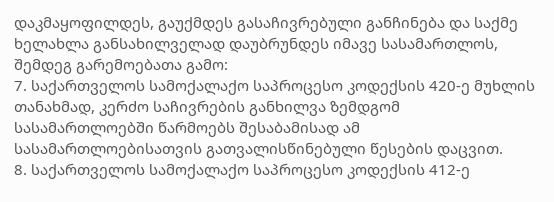დაკმაყოფილდეს, გაუქმდეს გასაჩივრებული განჩინება და საქმე ხელახლა განსახილველად დაუბრუნდეს იმავე სასამართლოს, შემდეგ გარემოებათა გამო:
7. საქართველოს სამოქალაქო საპროცესო კოდექსის 420-ე მუხლის თანახმად, კერძო საჩივრების განხილვა ზემდგომ სასამართლოებში წარმოებს შესაბამისად ამ სასამართლოებისათვის გათვალისწინებული წესების დაცვით.
8. საქართველოს სამოქალაქო საპროცესო კოდექსის 412-ე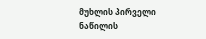მუხლის პირველი ნაწილის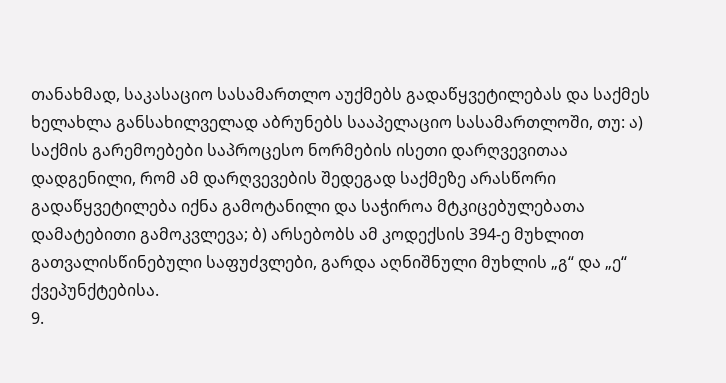თანახმად, საკასაციო სასამართლო აუქმებს გადაწყვეტილებას და საქმეს ხელახლა განსახილველად აბრუნებს სააპელაციო სასამართლოში, თუ: ა) საქმის გარემოებები საპროცესო ნორმების ისეთი დარღვევითაა დადგენილი, რომ ამ დარღვევების შედეგად საქმეზე არასწორი გადაწყვეტილება იქნა გამოტანილი და საჭიროა მტკიცებულებათა დამატებითი გამოკვლევა; ბ) არსებობს ამ კოდექსის 394-ე მუხლით გათვალისწინებული საფუძვლები, გარდა აღნიშნული მუხლის „გ“ და „ე“ ქვეპუნქტებისა.
9.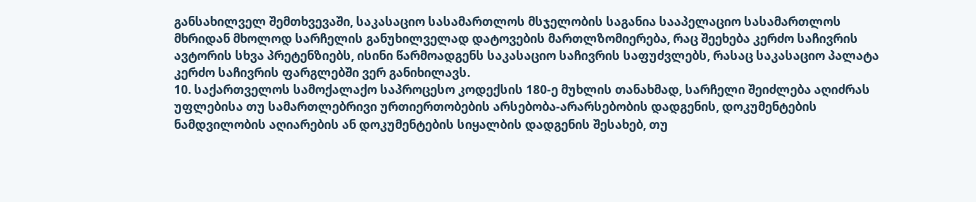განსახილველ შემთხვევაში, საკასაციო სასამართლოს მსჯელობის საგანია სააპელაციო სასამართლოს მხრიდან მხოლოდ სარჩელის განუხილველად დატოვების მართლზომიერება, რაც შეეხება კერძო საჩივრის ავტორის სხვა პრეტენზიებს, ისინი წარმოადგენს საკასაციო საჩივრის საფუძვლებს, რასაც საკასაციო პალატა კერძო საჩივრის ფარგლებში ვერ განიხილავს.
10. საქართველოს სამოქალაქო საპროცესო კოდექსის 180-ე მუხლის თანახმად, სარჩელი შეიძლება აღიძრას უფლებისა თუ სამართლებრივი ურთიერთობების არსებობა-არარსებობის დადგენის, დოკუმენტების ნამდვილობის აღიარების ან დოკუმენტების სიყალბის დადგენის შესახებ, თუ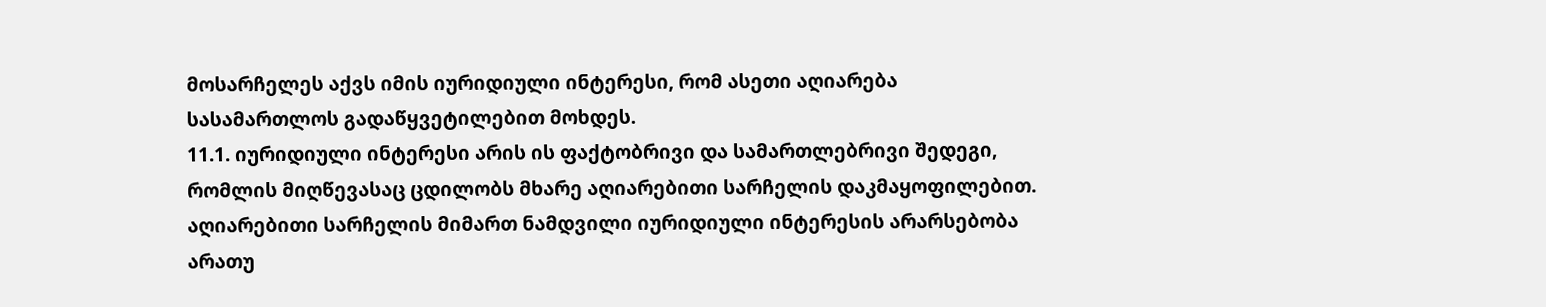მოსარჩელეს აქვს იმის იურიდიული ინტერესი, რომ ასეთი აღიარება სასამართლოს გადაწყვეტილებით მოხდეს.
11.1. იურიდიული ინტერესი არის ის ფაქტობრივი და სამართლებრივი შედეგი, რომლის მიღწევასაც ცდილობს მხარე აღიარებითი სარჩელის დაკმაყოფილებით. აღიარებითი სარჩელის მიმართ ნამდვილი იურიდიული ინტერესის არარსებობა არათუ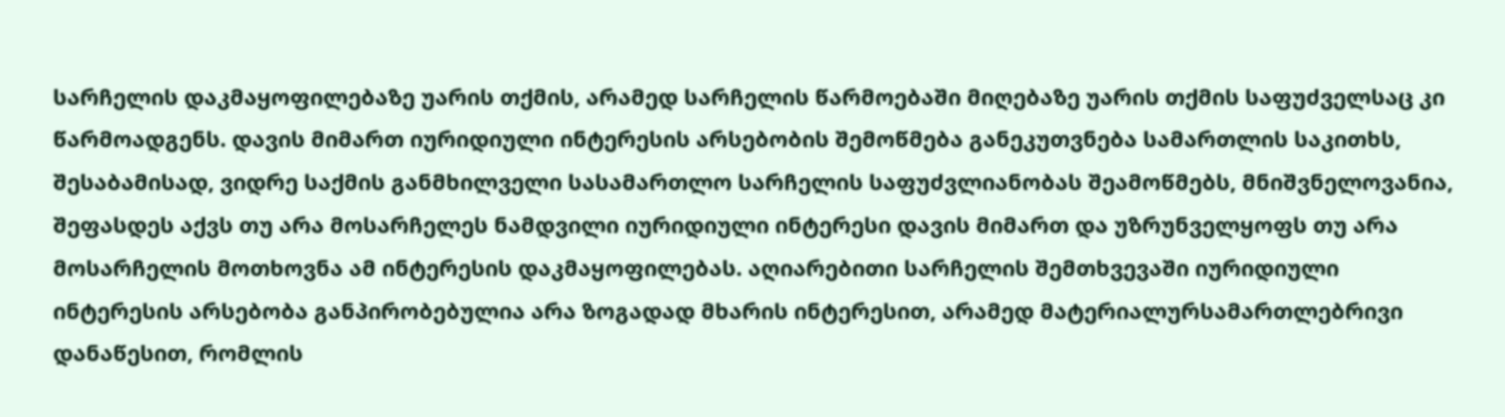სარჩელის დაკმაყოფილებაზე უარის თქმის, არამედ სარჩელის წარმოებაში მიღებაზე უარის თქმის საფუძველსაც კი წარმოადგენს. დავის მიმართ იურიდიული ინტერესის არსებობის შემოწმება განეკუთვნება სამართლის საკითხს, შესაბამისად, ვიდრე საქმის განმხილველი სასამართლო სარჩელის საფუძვლიანობას შეამოწმებს, მნიშვნელოვანია, შეფასდეს აქვს თუ არა მოსარჩელეს ნამდვილი იურიდიული ინტერესი დავის მიმართ და უზრუნველყოფს თუ არა მოსარჩელის მოთხოვნა ამ ინტერესის დაკმაყოფილებას. აღიარებითი სარჩელის შემთხვევაში იურიდიული ინტერესის არსებობა განპირობებულია არა ზოგადად მხარის ინტერესით, არამედ მატერიალურსამართლებრივი დანაწესით, რომლის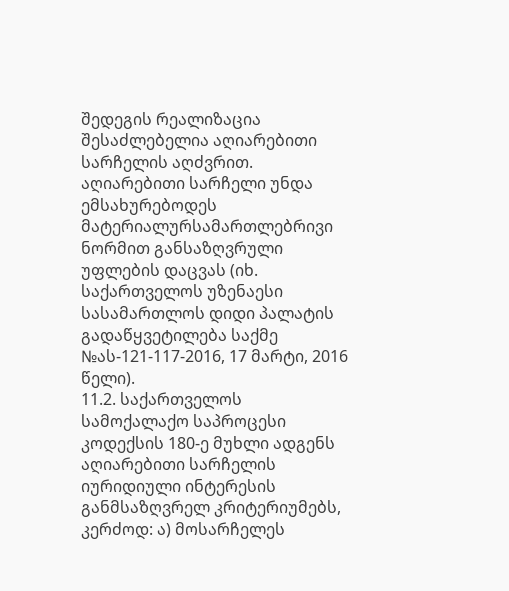შედეგის რეალიზაცია შესაძლებელია აღიარებითი სარჩელის აღძვრით. აღიარებითი სარჩელი უნდა ემსახურებოდეს მატერიალურსამართლებრივი ნორმით განსაზღვრული უფლების დაცვას (იხ. საქართველოს უზენაესი სასამართლოს დიდი პალატის გადაწყვეტილება საქმე №ას-121-117-2016, 17 მარტი, 2016 წელი).
11.2. საქართველოს სამოქალაქო საპროცესი კოდექსის 180-ე მუხლი ადგენს აღიარებითი სარჩელის იურიდიული ინტერესის განმსაზღვრელ კრიტერიუმებს, კერძოდ: ა) მოსარჩელეს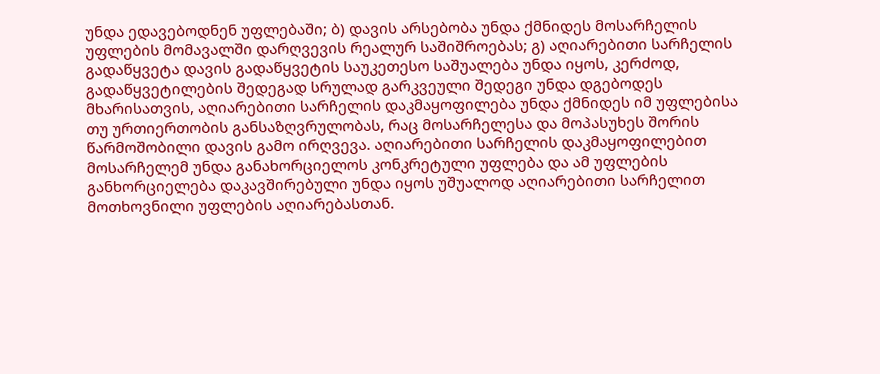უნდა ედავებოდნენ უფლებაში; ბ) დავის არსებობა უნდა ქმნიდეს მოსარჩელის უფლების მომავალში დარღვევის რეალურ საშიშროებას; გ) აღიარებითი სარჩელის გადაწყვეტა დავის გადაწყვეტის საუკეთესო საშუალება უნდა იყოს, კერძოდ, გადაწყვეტილების შედეგად სრულად გარკვეული შედეგი უნდა დგებოდეს მხარისათვის, აღიარებითი სარჩელის დაკმაყოფილება უნდა ქმნიდეს იმ უფლებისა თუ ურთიერთობის განსაზღვრულობას, რაც მოსარჩელესა და მოპასუხეს შორის წარმოშობილი დავის გამო ირღვევა. აღიარებითი სარჩელის დაკმაყოფილებით მოსარჩელემ უნდა განახორციელოს კონკრეტული უფლება და ამ უფლების განხორციელება დაკავშირებული უნდა იყოს უშუალოდ აღიარებითი სარჩელით მოთხოვნილი უფლების აღიარებასთან.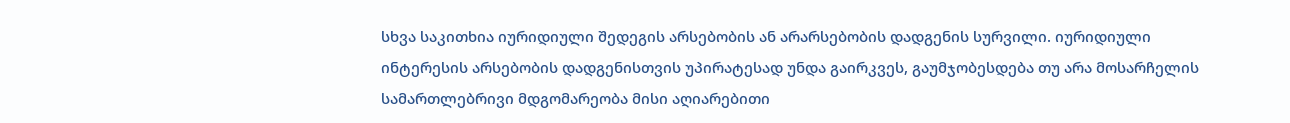სხვა საკითხია იურიდიული შედეგის არსებობის ან არარსებობის დადგენის სურვილი. იურიდიული ინტერესის არსებობის დადგენისთვის უპირატესად უნდა გაირკვეს, გაუმჯობესდება თუ არა მოსარჩელის სამართლებრივი მდგომარეობა მისი აღიარებითი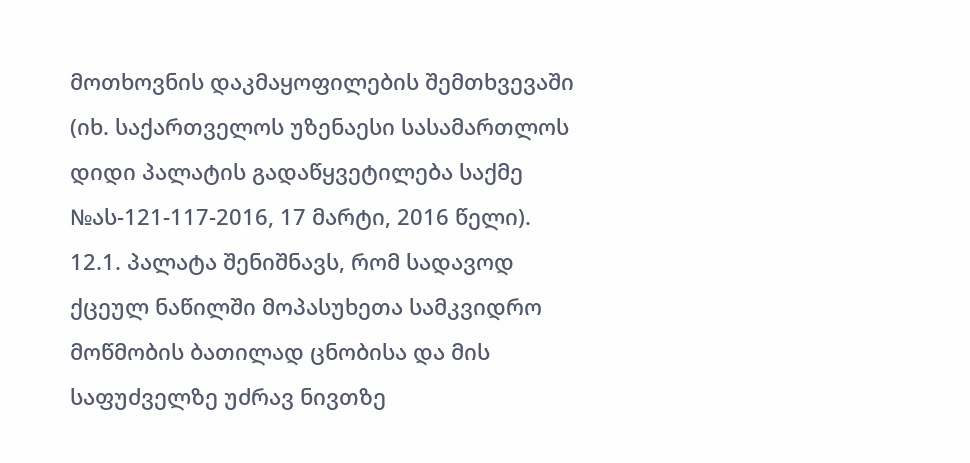მოთხოვნის დაკმაყოფილების შემთხვევაში (იხ. საქართველოს უზენაესი სასამართლოს დიდი პალატის გადაწყვეტილება საქმე №ას-121-117-2016, 17 მარტი, 2016 წელი).
12.1. პალატა შენიშნავს, რომ სადავოდ ქცეულ ნაწილში მოპასუხეთა სამკვიდრო მოწმობის ბათილად ცნობისა და მის საფუძველზე უძრავ ნივთზე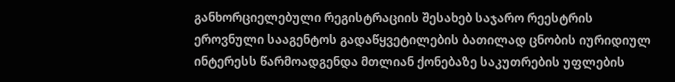განხორციელებული რეგისტრაციის შესახებ საჯარო რეესტრის ეროვნული სააგენტოს გადაწყვეტილების ბათილად ცნობის იურიდიულ ინტერესს წარმოადგენდა მთლიან ქონებაზე საკუთრების უფლების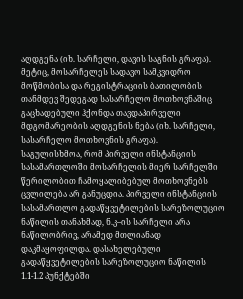აღდგენა (იხ. სარჩელი, დავის საგნის გრაფა). მეტიც, მოსარჩელეს სადავო სამკვიდრო მოწმობისა და რეგისტრაციის ბათილობის თანმდევ შედეგად სასარჩელო მოთხოვნაშიც გაცხადებული ჰქონდა თავდაპირველი მდგომარეობის აღდგენის ნება (იხ. სარჩელი, სასარჩელო მოთხოვნის გრაფა).
საგულისხმოა, რომ პირველი ინსტანციის სასამართლოში მოსარჩელის მიერ სარჩელში წერილობით ჩამოყალიბებულ მოთხოვნებს ცვლილება არ განუცდია. პირველი ინსტანციის სასამართლო გადაწყვეტილების სარეზოლუციო ნაწილის თანახმად, ნ.კ–ის სარჩელი არა ნაწილობრივ, არამედ მთლიანად დაკმაყოფილდა. დასახელებული გადაწყვეტილების სარეზოლუციო ნაწილის 1.1-1.2 პუნქტებში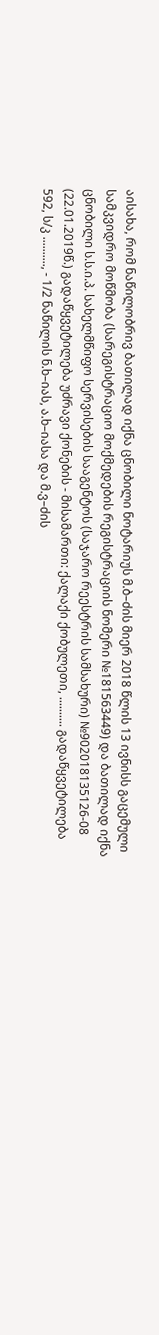აისახა, რომ ნაწილობრივ ბათილად იქნა ცნობილი ნოტარიუს მ.ბ–ძის მიერ 2018 წლის 13 ივნისს გაცემული სამკვიდრო მოწმობა (სარეგისტრაციო მოქმედების რეგისტრაციის ნომერი №181563449) და ბათილად იქნა ცნობილი ს.ს.ი.პ. სახელმწიფო სერვისების სააგენტოს (საჯარო რეესტრის სამსახური) №902018135126-08 (22.01.2019წ.) გადაწყვეტილება უძრავი ქონების - მისამართი: ქალაქი ქობულეთი, .......... გადაწყვეტილება 592, ს/კ .........., - 1/2 ნაწილის ნ.ხ–იას, ა.ხ–იასა და მ.ვ–ძის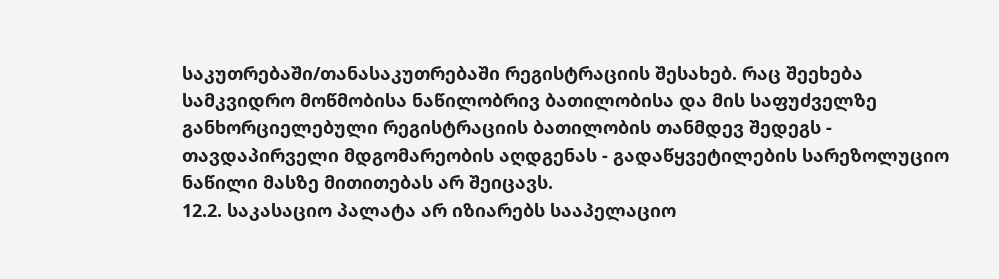საკუთრებაში/თანასაკუთრებაში რეგისტრაციის შესახებ. რაც შეეხება სამკვიდრო მოწმობისა ნაწილობრივ ბათილობისა და მის საფუძველზე განხორციელებული რეგისტრაციის ბათილობის თანმდევ შედეგს - თავდაპირველი მდგომარეობის აღდგენას - გადაწყვეტილების სარეზოლუციო ნაწილი მასზე მითითებას არ შეიცავს.
12.2. საკასაციო პალატა არ იზიარებს სააპელაციო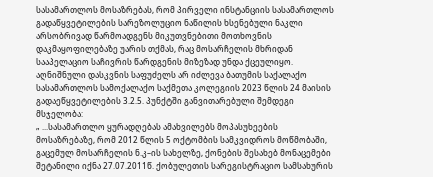სასამართლოს მოსაზრებას, რომ პირველი ინსტანციის სასამართლოს გადაწყვეტილების სარეზოლუციო ნაწილის ხსენებული ნაკლი არსობრივად წარმოადგენს მიკუთვნებითი მოთხოვნის დაკმაყოფილებაზე უარის თქმას, რაც მოსარჩელის მხრიდან სააპელაციო საჩივრის წარდგენის მიზეზად უნდა ქცეულიყო. აღნიშნული დასკვნის საფუძელს არ იძლევა ბათუმის საქალაქო სასამართლოს სამოქალაქო საქმეთა კოლეგიის 2023 წლის 24 მაისის გადაეწყვეტილების 3.2.5. პუნქტში განვითარებული შემდეგი მსჯელობა:
„ ...სასამართლო ყურადღებას ამახვილებს მოპასუხეების მოსაზრებაზე, რომ 2012 წლის 5 ოქტომბის სამკვიდროს მოწმობაში, გაცემულ მოსარჩელის ნ.კ–ის სახელზე, ქონების შესახებ მონაცემები შეტანილი იქნა 27.07.2011წ. ქობულეთის სარეგისტრაციო სამსახურის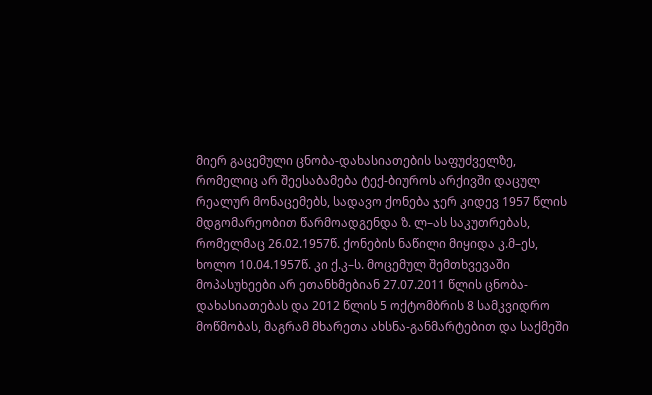მიერ გაცემული ცნობა-დახასიათების საფუძველზე, რომელიც არ შეესაბამება ტექ-ბიუროს არქივში დაცულ რეალურ მონაცემებს, სადავო ქონება ჯერ კიდევ 1957 წლის მდგომარეობით წარმოადგენდა ზ. ლ–ას საკუთრებას, რომელმაც 26.02.1957წ. ქონების ნაწილი მიყიდა კ.მ–ეს, ხოლო 10.04.1957წ. კი ქ.კ–ს. მოცემულ შემთხვევაში მოპასუხეები არ ეთანხმებიან 27.07.2011 წლის ცნობა-დახასიათებას და 2012 წლის 5 ოქტომბრის 8 სამკვიდრო მოწმობას, მაგრამ მხარეთა ახსნა-განმარტებით და საქმეში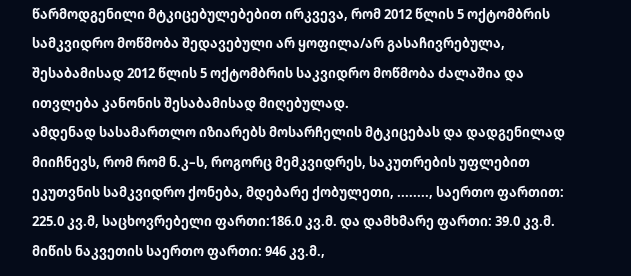წარმოდგენილი მტკიცებულებებით ირკვევა, რომ 2012 წლის 5 ოქტომბრის სამკვიდრო მოწმობა შედავებული არ ყოფილა/არ გასაჩივრებულა, შესაბამისად 2012 წლის 5 ოქტომბრის საკვიდრო მოწმობა ძალაშია და ითვლება კანონის შესაბამისად მიღებულად.
ამდენად სასამართლო იზიარებს მოსარჩელის მტკიცებას და დადგენილად მიიჩნევს, რომ რომ ნ.კ–ს, როგორც მემკვიდრეს, საკუთრების უფლებით ეკუთვნის სამკვიდრო ქონება, მდებარე ქობულეთი, ........, საერთო ფართით: 225.0 კვ.მ, საცხოვრებელი ფართი:186.0 კვ.მ. და დამხმარე ფართი: 39.0 კვ.მ. მიწის ნაკვეთის საერთო ფართი: 946 კვ.მ.,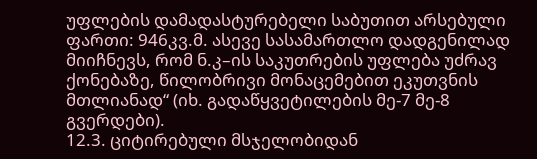უფლების დამადასტურებელი საბუთით არსებული ფართი: 946კვ.მ. ასევე სასამართლო დადგენილად მიიჩნევს, რომ ნ.კ–ის საკუთრების უფლება უძრავ ქონებაზე, წილობრივი მონაცემებით ეკუთვნის მთლიანად“ (იხ. გადაწყვეტილების მე-7 მე-8 გვერდები).
12.3. ციტირებული მსჯელობიდან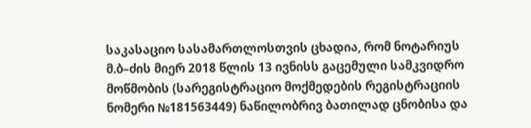საკასაციო სასამართლოსთვის ცხადია, რომ ნოტარიუს მ.ბ–ძის მიერ 2018 წლის 13 ივნისს გაცემული სამკვიდრო მოწმობის (სარეგისტრაციო მოქმედების რეგისტრაციის ნომერი №181563449) ნაწილობრივ ბათილად ცნობისა და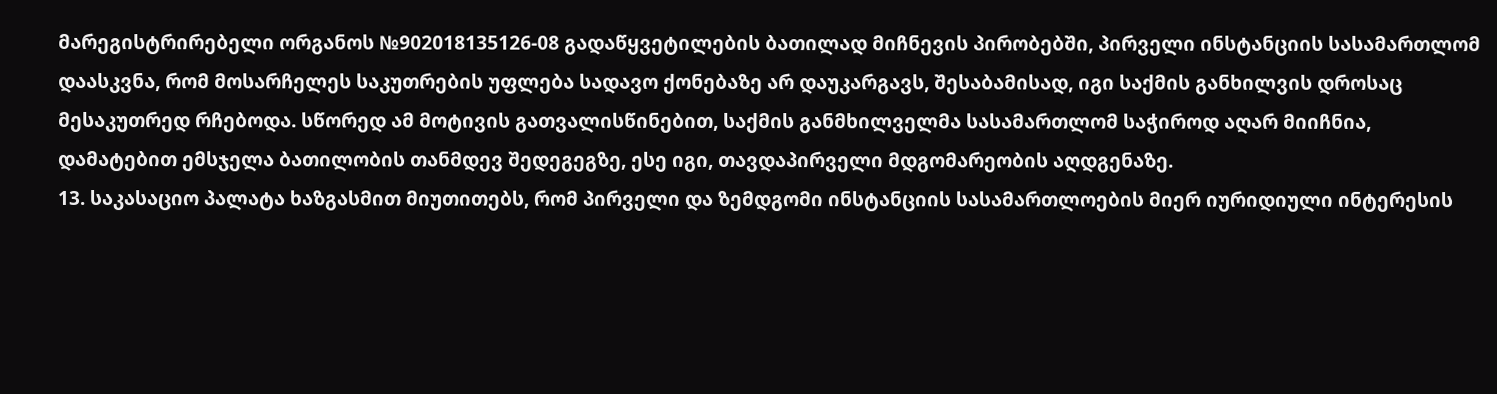მარეგისტრირებელი ორგანოს №902018135126-08 გადაწყვეტილების ბათილად მიჩნევის პირობებში, პირველი ინსტანციის სასამართლომ დაასკვნა, რომ მოსარჩელეს საკუთრების უფლება სადავო ქონებაზე არ დაუკარგავს, შესაბამისად, იგი საქმის განხილვის დროსაც მესაკუთრედ რჩებოდა. სწორედ ამ მოტივის გათვალისწინებით, საქმის განმხილველმა სასამართლომ საჭიროდ აღარ მიიჩნია, დამატებით ემსჯელა ბათილობის თანმდევ შედეგეგზე, ესე იგი, თავდაპირველი მდგომარეობის აღდგენაზე.
13. საკასაციო პალატა ხაზგასმით მიუთითებს, რომ პირველი და ზემდგომი ინსტანციის სასამართლოების მიერ იურიდიული ინტერესის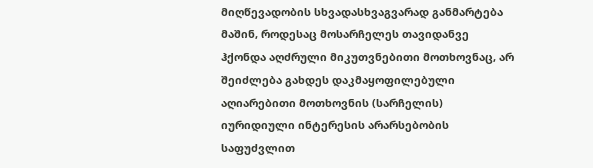მიღწევადობის სხვადასხვაგვარად განმარტება მაშინ, როდესაც მოსარჩელეს თავიდანვე ჰქონდა აღძრული მიკუთვნებითი მოთხოვნაც, არ შეიძლება გახდეს დაკმაყოფილებული აღიარებითი მოთხოვნის (სარჩელის) იურიდიული ინტერესის არარსებობის საფუძვლით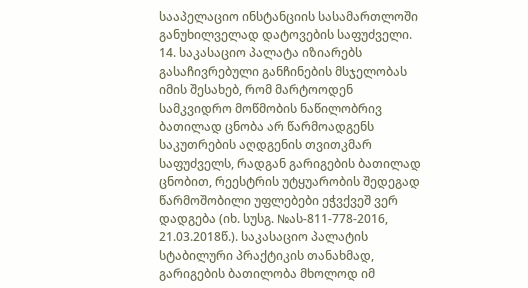სააპელაციო ინსტანციის სასამართლოში განუხილველად დატოვების საფუძველი.
14. საკასაციო პალატა იზიარებს გასაჩივრებული განჩინების მსჯელობას იმის შესახებ, რომ მარტოოდენ სამკვიდრო მოწმობის ნაწილობრივ ბათილად ცნობა არ წარმოადგენს საკუთრების აღდგენის თვითკმარ საფუძველს, რადგან გარიგების ბათილად ცნობით, რეესტრის უტყუარობის შედეგად წარმოშობილი უფლებები ეჭვქვეშ ვერ დადგება (იხ. სუსგ. №ას-811-778-2016, 21.03.2018წ.). საკასაციო პალატის სტაბილური პრაქტიკის თანახმად, გარიგების ბათილობა მხოლოდ იმ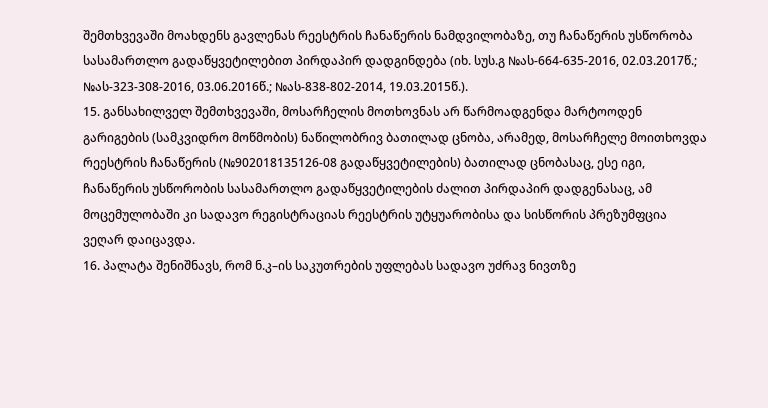შემთხვევაში მოახდენს გავლენას რეესტრის ჩანაწერის ნამდვილობაზე, თუ ჩანაწერის უსწორობა სასამართლო გადაწყვეტილებით პირდაპირ დადგინდება (იხ. სუს.გ №ას-664-635-2016, 02.03.2017წ.; №ას-323-308-2016, 03.06.2016წ.; №ას-838-802-2014, 19.03.2015წ.).
15. განსახილველ შემთხვევაში, მოსარჩელის მოთხოვნას არ წარმოადგენდა მარტოოდენ გარიგების (სამკვიდრო მოწმობის) ნაწილობრივ ბათილად ცნობა, არამედ, მოსარჩელე მოითხოვდა რეესტრის ჩანაწერის (№902018135126-08 გადაწყვეტილების) ბათილად ცნობასაც, ესე იგი, ჩანაწერის უსწორობის სასამართლო გადაწყვეტილების ძალით პირდაპირ დადგენასაც, ამ მოცემულობაში კი სადავო რეგისტრაციას რეესტრის უტყუარობისა და სისწორის პრეზუმფცია ვეღარ დაიცავდა.
16. პალატა შენიშნავს, რომ ნ.კ–ის საკუთრების უფლებას სადავო უძრავ ნივთზე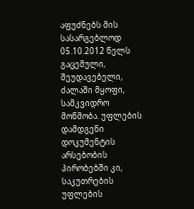აფუძნებს მის სასარგებლოდ 05.10.2012 წელს გაცემული, შეუდავებელი, ძალაში მყოფი, სამკვიდრო მოწმობა. უფლების დამდგენი დოკუმენტის არსებობის პირობებში კი, საკუთრების უფლების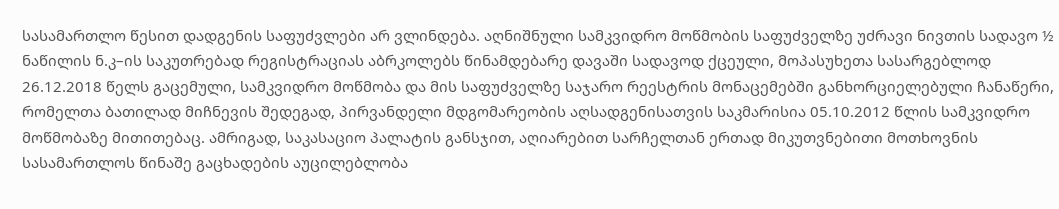სასამართლო წესით დადგენის საფუძვლები არ ვლინდება. აღნიშნული სამკვიდრო მოწმობის საფუძველზე უძრავი ნივთის სადავო ½ ნაწილის ნ.კ–ის საკუთრებად რეგისტრაციას აბრკოლებს წინამდებარე დავაში სადავოდ ქცეული, მოპასუხეთა სასარგებლოდ 26.12.2018 წელს გაცემული, სამკვიდრო მოწმობა და მის საფუძველზე საჯარო რეესტრის მონაცემებში განხორციელებული ჩანაწერი, რომელთა ბათილად მიჩნევის შედეგად, პირვანდელი მდგომარეობის აღსადგენისათვის საკმარისია 05.10.2012 წლის სამკვიდრო მოწმობაზე მითითებაც. ამრიგად, საკასაციო პალატის განსჯით, აღიარებით სარჩელთან ერთად მიკუთვნებითი მოთხოვნის სასამართლოს წინაშე გაცხადების აუცილებლობა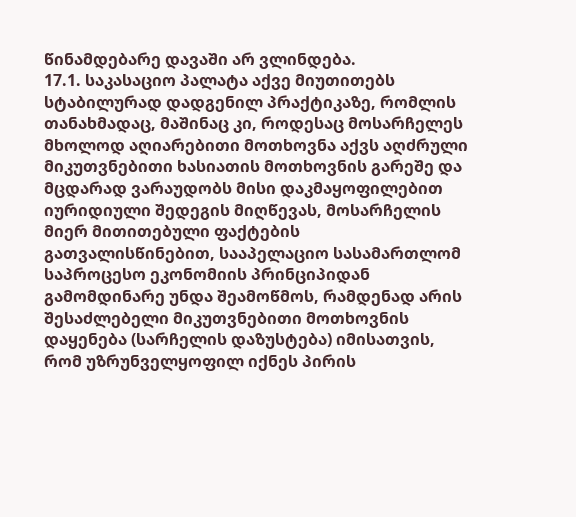წინამდებარე დავაში არ ვლინდება.
17.1. საკასაციო პალატა აქვე მიუთითებს სტაბილურად დადგენილ პრაქტიკაზე, რომლის თანახმადაც, მაშინაც კი, როდესაც მოსარჩელეს მხოლოდ აღიარებითი მოთხოვნა აქვს აღძრული მიკუთვნებითი ხასიათის მოთხოვნის გარეშე და მცდარად ვარაუდობს მისი დაკმაყოფილებით იურიდიული შედეგის მიღწევას, მოსარჩელის მიერ მითითებული ფაქტების გათვალისწინებით, სააპელაციო სასამართლომ საპროცესო ეკონომიის პრინციპიდან გამომდინარე უნდა შეამოწმოს, რამდენად არის შესაძლებელი მიკუთვნებითი მოთხოვნის დაყენება (სარჩელის დაზუსტება) იმისათვის, რომ უზრუნველყოფილ იქნეს პირის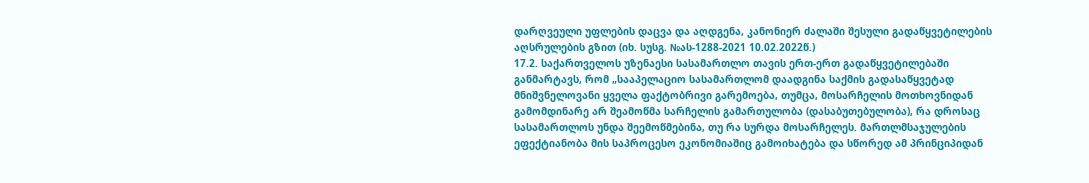დარღვეული უფლების დაცვა და აღდგენა, კანონიერ ძალაში შესული გადაწყვეტილების აღსრულების გზით (იხ. სუსგ. №ას-1288-2021 10.02.2022წ.)
17.2. საქართველოს უზენაესი სასამართლო თავის ერთ-ერთ გადაწყვეტილებაში განმარტავს, რომ „სააპელაციო სასამართლომ დაადგინა საქმის გადასაწყვეტად მნიშვნელოვანი ყველა ფაქტობრივი გარემოება, თუმცა, მოსარჩელის მოთხოვნიდან გამომდინარე არ შეამოწმა სარჩელის გამართულობა (დასაბუთებულობა), რა დროსაც სასამართლოს უნდა შეემოწმებინა, თუ რა სურდა მოსარჩელეს. მართლმსაჯულების ეფექტიანობა მის საპროცესო ეკონომიაშიც გამოიხატება და სწორედ ამ პრინციპიდან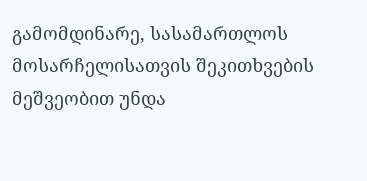გამომდინარე, სასამართლოს მოსარჩელისათვის შეკითხვების მეშვეობით უნდა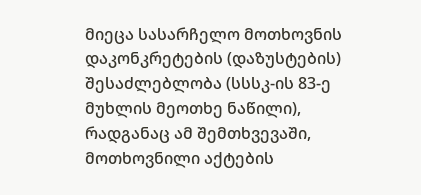მიეცა სასარჩელო მოთხოვნის დაკონკრეტების (დაზუსტების) შესაძლებლობა (სსსკ-ის 83-ე მუხლის მეოთხე ნაწილი), რადგანაც ამ შემთხვევაში, მოთხოვნილი აქტების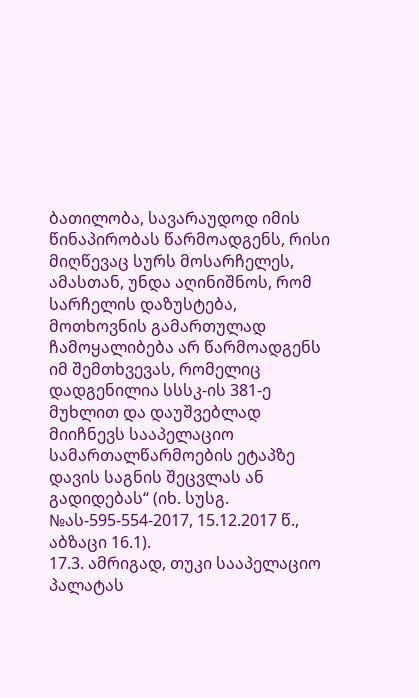ბათილობა, სავარაუდოდ იმის წინაპირობას წარმოადგენს, რისი მიღწევაც სურს მოსარჩელეს, ამასთან, უნდა აღინიშნოს, რომ სარჩელის დაზუსტება, მოთხოვნის გამართულად ჩამოყალიბება არ წარმოადგენს იმ შემთხვევას, რომელიც დადგენილია სსსკ-ის 381-ე მუხლით და დაუშვებლად მიიჩნევს სააპელაციო სამართალწარმოების ეტაპზე დავის საგნის შეცვლას ან გადიდებას“ (იხ. სუსგ. №ას-595-554-2017, 15.12.2017 წ., აბზაცი 16.1).
17.3. ამრიგად, თუკი სააპელაციო პალატას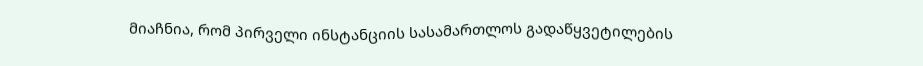მიაჩნია, რომ პირველი ინსტანციის სასამართლოს გადაწყვეტილების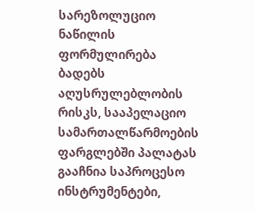სარეზოლუციო ნაწილის ფორმულირება ბადებს აღუსრულებლობის რისკს, სააპელაციო სამართალწარმოების ფარგლებში პალატას გააჩნია საპროცესო ინსტრუმენტები,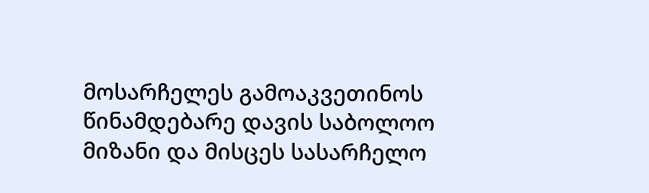მოსარჩელეს გამოაკვეთინოს წინამდებარე დავის საბოლოო მიზანი და მისცეს სასარჩელო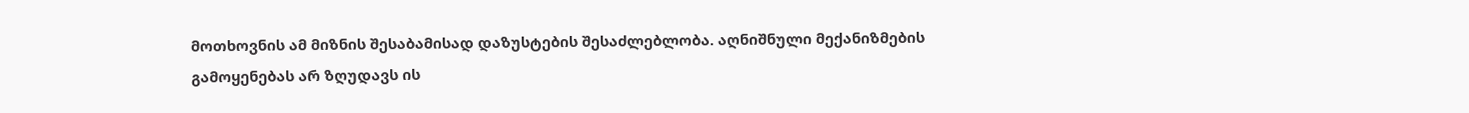მოთხოვნის ამ მიზნის შესაბამისად დაზუსტების შესაძლებლობა. აღნიშნული მექანიზმების გამოყენებას არ ზღუდავს ის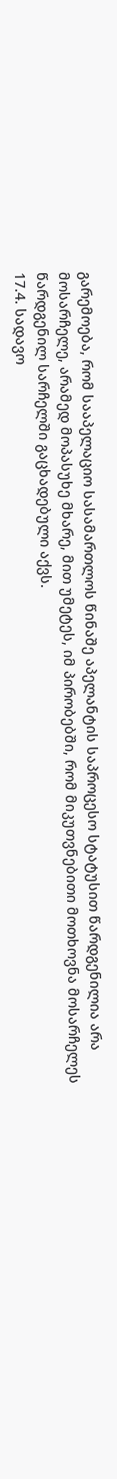გარემოება, რომ სააპელაციო სასამართლოს წინაშე აპელანტის საპროცესო სტატუსით წარდგენილია არა მოსარჩელე, არამედ მოპასუხე მხარე, მით უმეტეს, იმ პირობებში, რომ მიკუთვნებითი მოთხოვნა მოსარჩელეს წარდგენილ სარჩელში გაცხადებული აქვს.
17.4. სადავო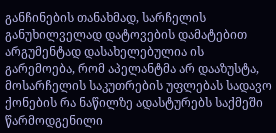განჩინების თანახმად, სარჩელის განუხილველად დატოვების დამატებით არგუმენტად დასახელებულია ის გარემოება, რომ აპელანტმა არ დააზუსტა, მოსარჩელის საკუთრების უფლებას სადავო ქონების რა ნაწილზე ადასტურებს საქმეში წარმოდგენილი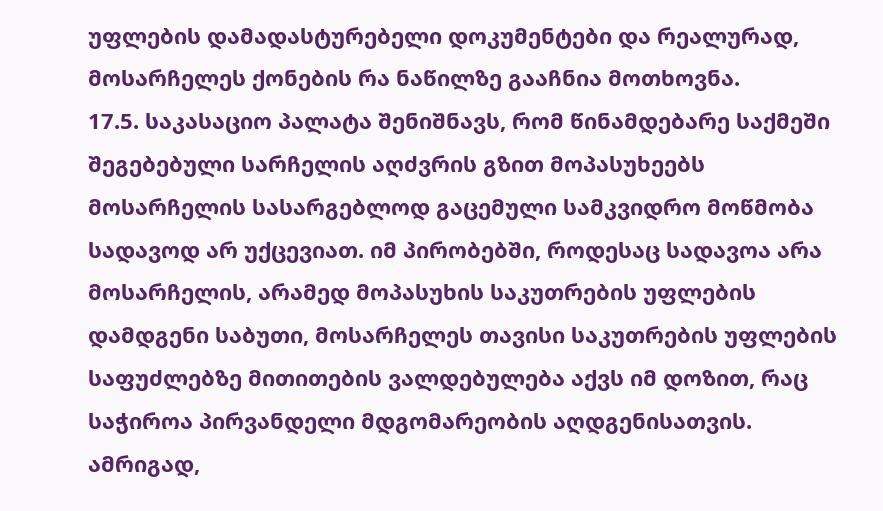უფლების დამადასტურებელი დოკუმენტები და რეალურად, მოსარჩელეს ქონების რა ნაწილზე გააჩნია მოთხოვნა.
17.5. საკასაციო პალატა შენიშნავს, რომ წინამდებარე საქმეში შეგებებული სარჩელის აღძვრის გზით მოპასუხეებს მოსარჩელის სასარგებლოდ გაცემული სამკვიდრო მოწმობა სადავოდ არ უქცევიათ. იმ პირობებში, როდესაც სადავოა არა მოსარჩელის, არამედ მოპასუხის საკუთრების უფლების დამდგენი საბუთი, მოსარჩელეს თავისი საკუთრების უფლების საფუძლებზე მითითების ვალდებულება აქვს იმ დოზით, რაც საჭიროა პირვანდელი მდგომარეობის აღდგენისათვის. ამრიგად,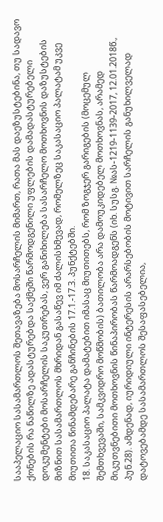სააპელაციო სასამართლოს შეთავაზება მოსარჩელის მიმართ, რათა მას დაეზუსტებინა, თუ სადავო ქონების რა ნაწილზე ადასტურებდა საქმეში წარმოდგენილი უფლების დამადასტურებელი დოკუმენტები მოსარჩელის საკუთრებას, ვერ განიხილება სასარჩელო მოთხოვნის დაზუსტების მიზნით სასამართლოს მხრიდან გასაწევ იმ ძალისხმევად, რომელზეც საკასაციო პალატამ უკვე მიუთითა წინამდებარე განჩინების 17.1.-17.3. პუნქტებში.
18. საკასაციო პალატა დამატებით იმასაც მიუთითებს, რომ ზოგჯერ გარიგების (მოცემულ შემთხვევაში, სამკვიდრო მოწმობის) ბათილობა არა დამოუკიდებელ მოთხოვნას, არამედ მიკუთვნებითი მოთხოვნის წინაპირობას წარმოადგენს (იხ. სუსგ. №ას-1219-1139-2017, 12.01.2018წ., პუნ.28). ამდენად, იურიდიული ინტერესის არარსებობის მოტივით სარჩელის განუხილველად დატოვებამდე სასამართლოს შესაფასებელია,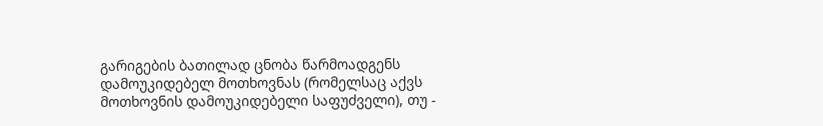გარიგების ბათილად ცნობა წარმოადგენს დამოუკიდებელ მოთხოვნას (რომელსაც აქვს მოთხოვნის დამოუკიდებელი საფუძველი), თუ -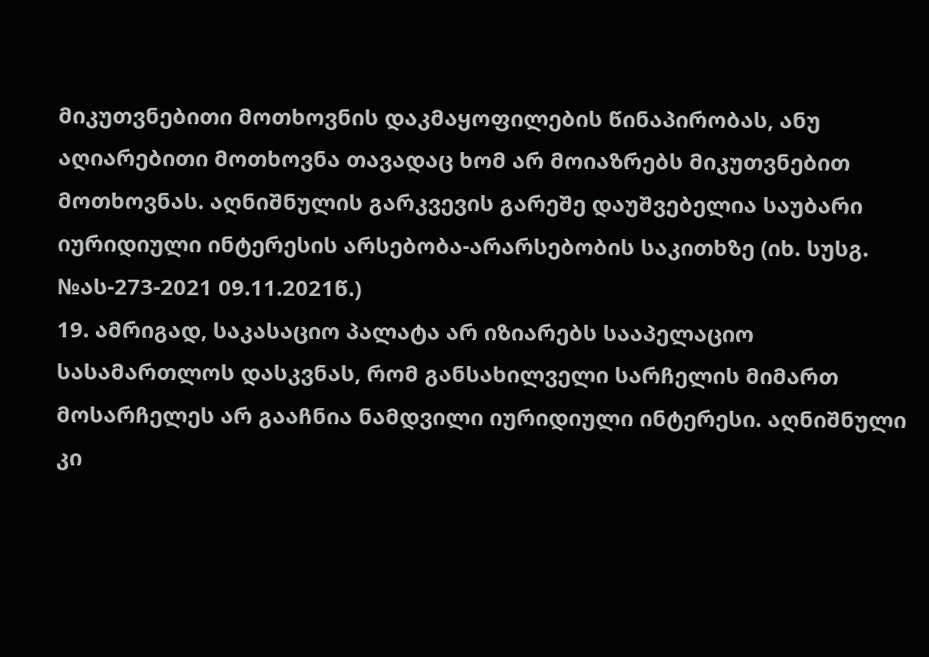მიკუთვნებითი მოთხოვნის დაკმაყოფილების წინაპირობას, ანუ აღიარებითი მოთხოვნა თავადაც ხომ არ მოიაზრებს მიკუთვნებით მოთხოვნას. აღნიშნულის გარკვევის გარეშე დაუშვებელია საუბარი იურიდიული ინტერესის არსებობა-არარსებობის საკითხზე (იხ. სუსგ. №ას-273-2021 09.11.2021წ.)
19. ამრიგად, საკასაციო პალატა არ იზიარებს სააპელაციო სასამართლოს დასკვნას, რომ განსახილველი სარჩელის მიმართ მოსარჩელეს არ გააჩნია ნამდვილი იურიდიული ინტერესი. აღნიშნული კი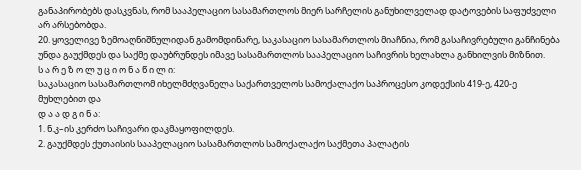განაპირობებს დასკვნას, რომ სააპელაციო სასამართლოს მიერ სარჩელის განუხილველად დატოვების საფუძველი არ არსებობდა.
20. ყოველივე ზემოაღნიშნულიდან გამომდინარე, საკასაციო სასამართლოს მიაჩნია, რომ გასაჩივრებული განჩინება უნდა გაუქმდეს და საქმე დაუბრუნდეს იმავე სასამართლოს სააპელაციო საჩივრის ხელახლა განხილვის მიზნით.
ს ა რ ე ზ ო ლ უ ც ი ო ნ ა წ ი ლ ი:
საკასაციო სასამართლომ იხელმძღვანელა საქართველოს სამოქალაქო საპროცესო კოდექსის 419-ე, 420-ე მუხლებით და
დ ა ა დ გ ი ნ ა:
1. ნ.კ–ის კერძო საჩივარი დაკმაყოფილდეს.
2. გაუქმდეს ქუთაისის სააპელაციო სასამართლოს სამოქალაქო საქმეთა პალატის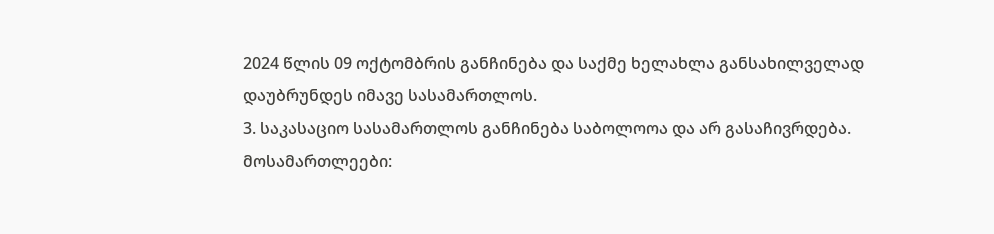2024 წლის 09 ოქტომბრის განჩინება და საქმე ხელახლა განსახილველად დაუბრუნდეს იმავე სასამართლოს.
3. საკასაციო სასამართლოს განჩინება საბოლოოა და არ გასაჩივრდება.
მოსამართლეები: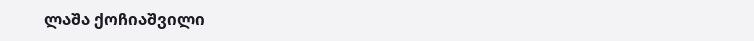ლაშა ქოჩიაშვილი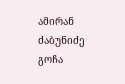ამირან ძაბუნიძე
გოჩა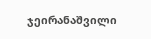ჯეირანაშვილი